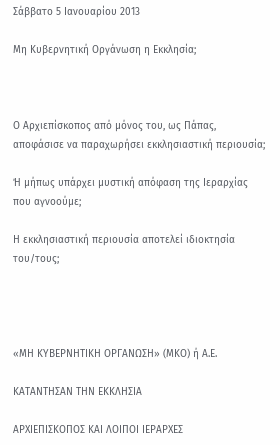Σάββατο 5 Ιανουαρίου 2013

Μη Κυβερνητική Οργάνωση η Εκκλησία;



Ο Αρχιεπίσκοπος από μόνος του, ως Πάπας,
αποφάσισε να παραχωρήσει εκκλησιαστική περιουσία;

Ή μήπως υπάρχει μυστική απόφαση της Ιεραρχίας που αγνοούμε;

Η εκκλησιαστική περιουσία αποτελεί ιδιοκτησία του/τους;




«ΜΗ ΚΥΒΕΡΝΗΤΙΚΗ ΟΡΓΑΝΩΣΗ» (ΜΚΟ) ή Α.Ε.

ΚΑΤΑΝΤΗΣΑΝ ΤΗΝ ΕΚΚΛΗΣΙΑ

ΑΡΧΙΕΠΙΣΚΟΠΟΣ ΚΑΙ ΛΟΙΠΟΙ ΙΕΡΑΡΧΕΣ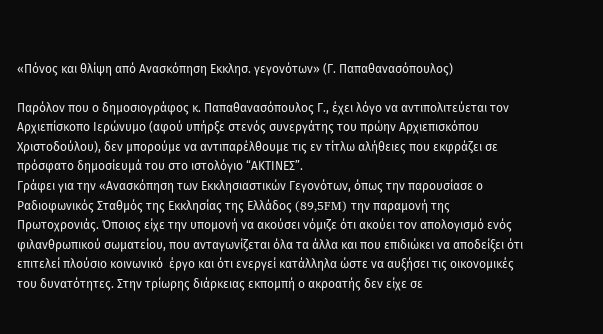«Πόνος και θλίψη από Ανασκόπηση Εκκλησ. γεγονότων» (Γ. Παπαθανασόπουλος)

Παρόλον που ο δημοσιογράφος κ. Παπαθανασόπουλος Γ., έχει λόγο να αντιπολιτεύεται τον Αρχιεπίσκοπο Ιερώνυμο (αφού υπήρξε στενός συνεργάτης του πρώην Αρχιεπισκόπου Χριστοδούλου), δεν μπορούμε να αντιπαρέλθουμε τις εν τίτλω αλήθειες που εκφράζει σε πρόσφατο δημοσίευμά του στο ιστολόγιο “ΑΚΤΙΝΕΣ”.
Γράφει για την «Ανασκόπηση των Εκκλησιαστικών Γεγονότων, όπως την παρουσίασε ο Ραδιοφωνικός Σταθμός της Εκκλησίας της Ελλάδος (89,5FM) την παραμονή της Πρωτοχρονιάς. Όποιος είχε την υπομονή να ακούσει νόμιζε ότι ακούει τον απολογισμό ενός φιλανθρωπικού σωματείου, που ανταγωνίζεται όλα τα άλλα και που επιδιώκει να αποδείξει ότι επιτελεί πλούσιο κοινωνικό  έργο και ότι ενεργεί κατάλληλα ώστε να αυξήσει τις οικονομικές του δυνατότητες. Στην τρίωρης διάρκειας εκπομπή ο ακροατής δεν είχε σε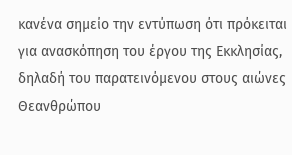κανένα σημείο την εντύπωση ότι πρόκειται για ανασκόπηση του έργου της Εκκλησίας, δηλαδή του παρατεινόμενου στους αιώνες Θεανθρώπου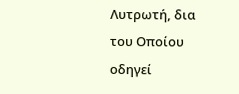Λυτρωτή, δια του Οποίου οδηγεί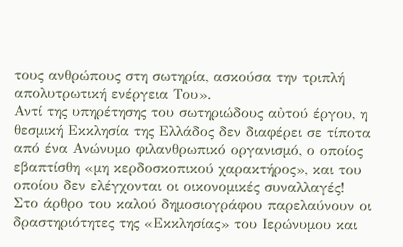τους ανθρώπους στη σωτηρία, ασκούσα την τριπλή απολυτρωτική ενέργεια Του».
Αντί της υπηρέτησης του σωτηριώδους αὐτού έργου, η θεσμική Εκκλησία της Ελλάδος δεν διαφέρει σε τίποτα από ένα Ανώνυμο φιλανθρωπικό οργανισμό, ο οποίος εβαπτίσθη «μη κερδοσκοπικού χαρακτήρος», και του οποίου δεν ελέγχονται οι οικονομικές συναλλαγές!
Στο άρθρο του καλού δημοσιογράφου παρελαύνουν οι δραστηριότητες της «Εκκλησίας» του Ιερώνυμου και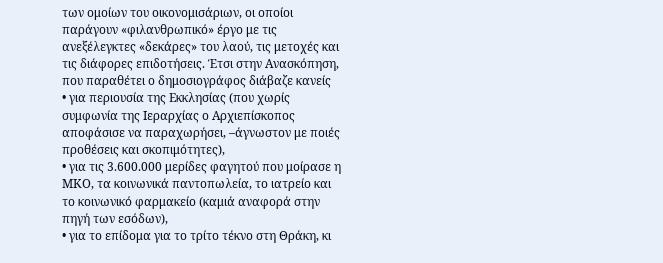των ομοίων του οικονομισάριων, οι οποίοι παράγουν «φιλανθρωπικό» έργο με τις ανεξέλεγκτες «δεκάρες» του λαού, τις μετοχές και τις διάφορες επιδοτήσεις. Έτσι στην Ανασκόπηση, που παραθέτει ο δημοσιογράφος διάβαζε κανείς
• για περιουσία της Εκκλησίας (που χωρίς συμφωνία της Ιεραρχίας ο Αρχιεπίσκοπος αποφάσισε να παραχωρήσει, –άγνωστον με ποιές προθέσεις και σκοπιμότητες),
• για τις 3.600.000 μερίδες φαγητού που μοίρασε η ΜΚΟ, τα κοινωνικά παντοπωλεία, το ιατρείο και το κοινωνικό φαρμακείο (καμιά αναφορά στην πηγή των εσόδων),
• για το επίδομα για το τρίτο τέκνο στη Θράκη, κι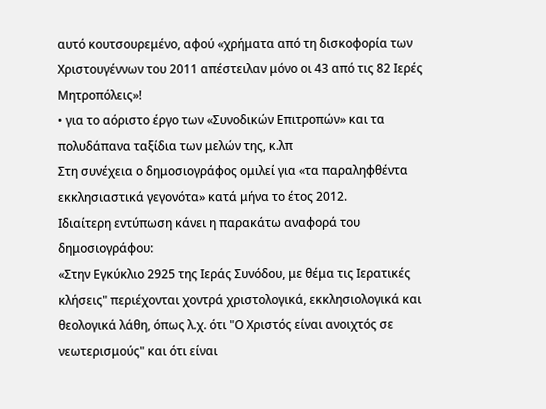αυτό κουτσουρεμένο, αφού «χρήματα από τη δισκοφορία των Χριστουγέννων του 2011 απέστειλαν μόνο οι 43 από τις 82 Ιερές Μητροπόλεις»!
• για το αόριστο έργο των «Συνοδικών Επιτροπών» και τα πολυδάπανα ταξίδια των μελών της, κ.λπ
Στη συνέχεια ο δημοσιογράφος ομιλεί για «τα παραληφθέντα εκκλησιαστικά γεγονότα» κατά μήνα το έτος 2012.
Ιδιαίτερη εντύπωση κάνει η παρακάτω αναφορά του δημοσιογράφου:
«Στην Εγκύκλιο 2925 της Ιεράς Συνόδου, με θέμα τις Ιερατικές κλήσεις" περιέχονται χοντρά χριστολογικά, εκκλησιολογικά και θεολογικά λάθη, όπως λ.χ. ότι "Ο Χριστός είναι ανοιχτός σε νεωτερισμούς" και ότι είναι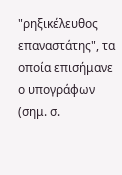"ρηξικέλευθος επαναστάτης", τα οποία επισήμανε ο υπογράφων (σημ. σ.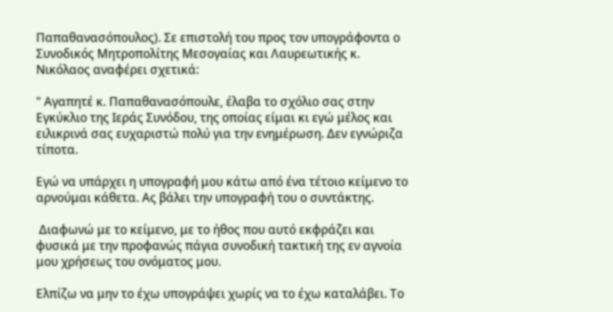Παπαθανασόπουλος). Σε επιστολή του προς τον υπογράφοντα ο Συνοδικός Μητροπολίτης Μεσογαίας και Λαυρεωτικής κ. Νικόλαος αναφέρει σχετικά:

" Αγαπητέ κ. Παπαθανασόπουλε, έλαβα το σχόλιο σας στην Εγκύκλιο της Ιεράς Συνόδου, της οποίας είμαι κι εγώ μέλος και ειλικρινά σας ευχαριστώ πολύ για την ενημέρωση. Δεν εγνώριζα τίποτα.

Εγώ να υπάρχει η υπογραφή μου κάτω από ένα τέτοιο κείμενο το αρνούμαι κάθετα. Ας βάλει την υπογραφή του ο συντάκτης.

 Διαφωνώ με το κείμενο, με το ήθος που αυτό εκφράζει και φυσικά με την προφανώς πάγια συνοδική τακτική της εν αγνοία μου χρήσεως του ονόματος μου.

Ελπίζω να μην το έχω υπογράψει χωρίς να το έχω καταλάβει. Το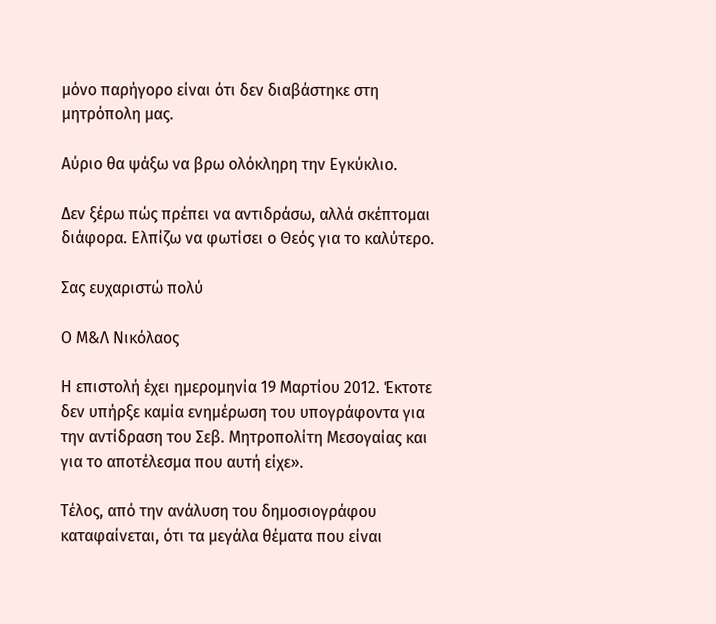μόνο παρήγορο είναι ότι δεν διαβάστηκε στη μητρόπολη μας.

Αύριο θα ψάξω να βρω ολόκληρη την Εγκύκλιο.

Δεν ξέρω πώς πρέπει να αντιδράσω, αλλά σκέπτομαι διάφορα. Ελπίζω να φωτίσει ο Θεός για το καλύτερο.

Σας ευχαριστώ πολύ

Ο Μ&Λ Νικόλαος

Η επιστολή έχει ημερομηνία 19 Μαρτίου 2012. Έκτοτε δεν υπήρξε καμία ενημέρωση του υπογράφοντα για την αντίδραση του Σεβ. Μητροπολίτη Μεσογαίας και για το αποτέλεσμα που αυτή είχε».

Τέλος, από την ανάλυση του δημοσιογράφου καταφαίνεται, ότι τα μεγάλα θέματα που είναι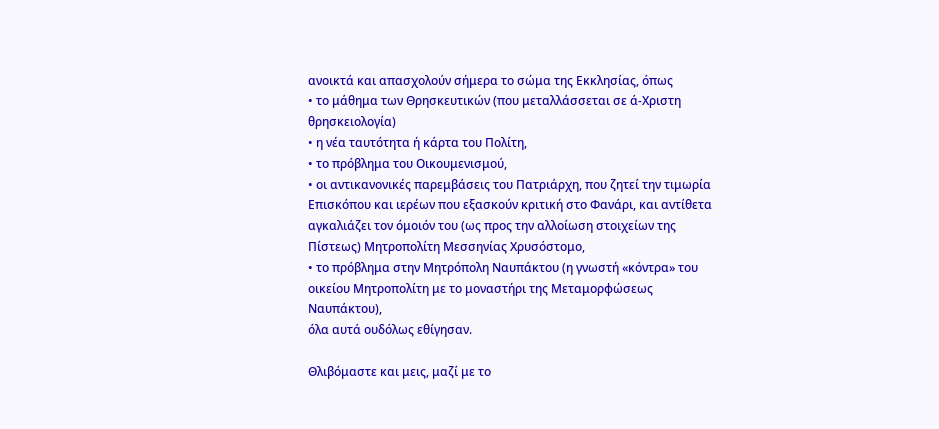ανοικτά και απασχολούν σήμερα το σώμα της Εκκλησίας, όπως
• το μάθημα των Θρησκευτικών (που μεταλλάσσεται σε ά-Χριστη θρησκειολογία)
• η νέα ταυτότητα ή κάρτα του Πολίτη,
• το πρόβλημα του Οικουμενισμού,
• οι αντικανονικές παρεμβάσεις του Πατριάρχη, που ζητεί την τιμωρία Επισκόπου και ιερέων που εξασκούν κριτική στο Φανάρι, και αντίθετα αγκαλιάζει τον όμοιόν του (ως προς την αλλοίωση στοιχείων της Πίστεως) Μητροπολίτη Μεσσηνίας Χρυσόστομο,
• το πρόβλημα στην Μητρόπολη Ναυπάκτου (η γνωστή «κόντρα» του οικείου Μητροπολίτη με το μοναστήρι της Μεταμορφώσεως Ναυπάκτου),
όλα αυτά ουδόλως εθίγησαν.

Θλιβόμαστε και μεις, μαζί με το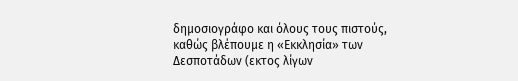δημοσιογράφο και όλους τους πιστούς, καθώς βλέπουμε η «Εκκλησία» των Δεσποτάδων (εκτος λίγων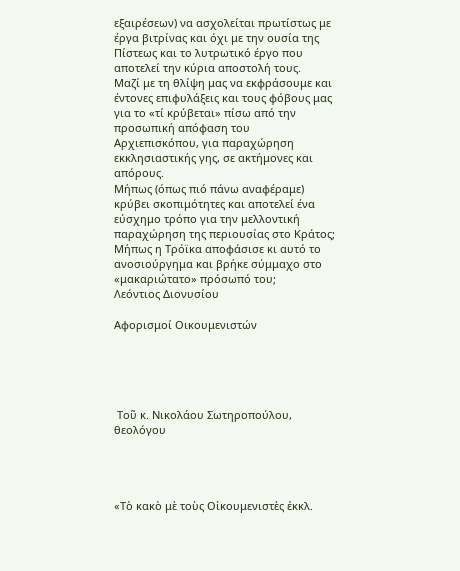εξαιρέσεων) να ασχολείται πρωτίστως με έργα βιτρίνας και όχι με την ουσία της Πίστεως και το λυτρωτικό έργο που αποτελεί την κύρια αποστολή τους.
Μαζί με τη θλίψη μας να εκφράσουμε και έντονες επιφυλάξεις και τους φόβους μας για το «τί κρύβεται» πίσω από την προσωπική απόφαση του Αρχιεπισκόπου, για παραχώρηση εκκλησιαστικής γης, σε ακτήμονες και απόρους.
Μήπως (όπως πιό πάνω αναφέραμε) κρύβει σκοπιμότητες και αποτελεί ένα εύσχημο τρόπο για την μελλοντική παραχώρηση της περιουσίας στο Κράτος; Μήπως η Τρόϊκα αποφάσισε κι αυτό το ανοσιούργημα και βρήκε σύμμαχο στο «μακαριώτατο» πρόσωπό του;
Λεόντιος Διονυσίου

Αφορισμοί Οικουμενιστών





 Τοῦ κ. Νικολάου Σωτηροπούλου, θεολόγου




«Τὸ κακὸ μὲ τοὺς Οἰκουμενιστὲς ἐκκλ.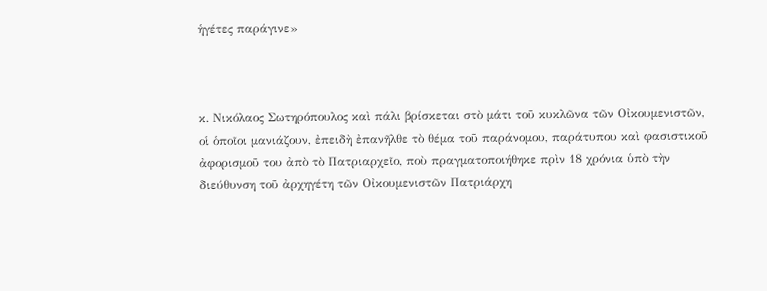ἡγέτες παράγινε»



κ. Νικόλαος Σωτηρόπουλος καὶ πάλι βρίσκεται στὸ μάτι τοῦ κυκλῶνα τῶν Οἰκουμενιστῶν, οἱ ὁποῖοι μανιάζουν, ἐπειδὴ ἐπανῆλθε τὸ θέμα τοῦ παράνομου, παράτυπου καὶ φασιστικοῦ ἀφορισμοῦ του ἀπὸ τὸ Πατριαρχεῖο, ποὺ πραγματοποιήθηκε πρὶν 18 χρόνια ὑπὸ τὴν διεύθυνση τοῦ ἀρχηγέτη τῶν Οἰκουμενιστῶν Πατριάρχη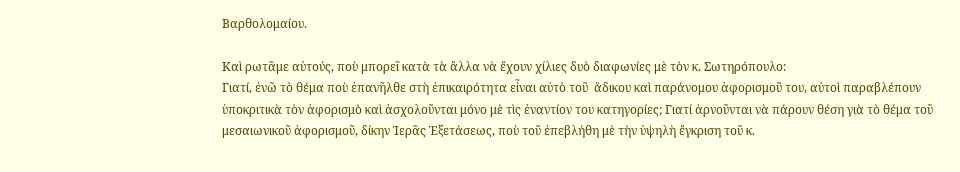Βαρθολομαίου.

Καὶ ρωτᾶμε αὐτούς, ποὺ μπορεῖ κατὰ τὰ ἄλλα νὰ ἔχουν χίλιες δυὸ διαφωνίες μὲ τὸν κ. Σωτηρόπουλο:
Γιατί, ἐνῶ τὸ θέμα ποὺ ἐπανῆλθε στὴ ἐπικαιρότητα εἶναι αὐτὸ τοῦ  ἄδικου καὶ παράνομου ἀφορισμοῦ του, αὐτοὶ παραβλέπουν ὑποκριτικὰ τὸν ἀφορισμὸ καὶ ἀσχολοῦνται μόνο μὲ τὶς ἐναντίον του κατηγορίες; Γιατί ἀρνοῦνται νὰ πάρουν θέση γιὰ τὸ θέμα τοῦ μεσαιωνικοῦ ἀφορισμοῦ, δίκην Ἱερᾶς Ἐξετάσεως, ποὺ τοῦ ἐπεβλήθη μὲ τὴν ὑψηλὴ ἔγκριση τοῦ κ.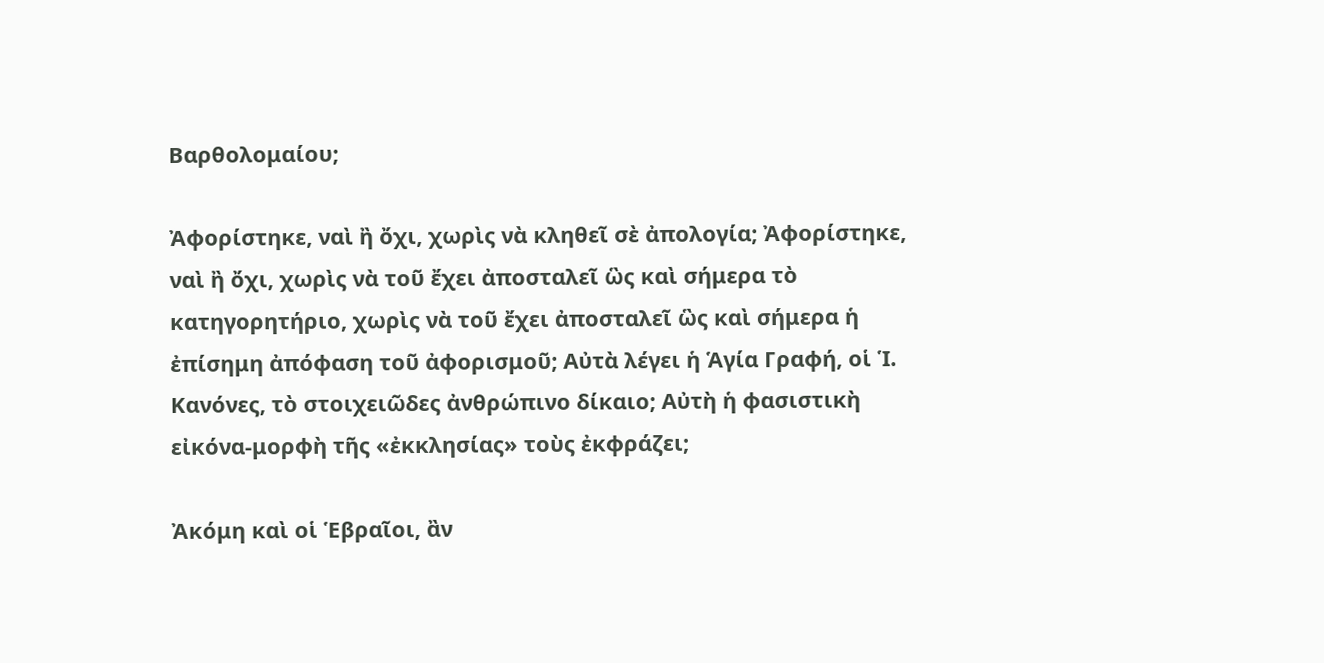Βαρθολομαίου;

Ἀφορίστηκε, ναὶ ἢ ὄχι, χωρὶς νὰ κληθεῖ σὲ ἀπολογία; Ἀφορίστηκε, ναὶ ἢ ὄχι, χωρὶς νὰ τοῦ ἔχει ἀποσταλεῖ ὣς καὶ σήμερα τὸ κατηγορητήριο, χωρὶς νὰ τοῦ ἔχει ἀποσταλεῖ ὣς καὶ σήμερα ἡ ἐπίσημη ἀπόφαση τοῦ ἀφορισμοῦ; Αὐτὰ λέγει ἡ Ἁγία Γραφή, οἱ Ἱ. Κανόνες, τὸ στοιχειῶδες ἀνθρώπινο δίκαιο; Αὐτὴ ἡ φασιστικὴ εἰκόνα-μορφὴ τῆς «ἐκκλησίας» τοὺς ἐκφράζει;

Ἀκόμη καὶ οἱ Ἑβραῖοι, ἂν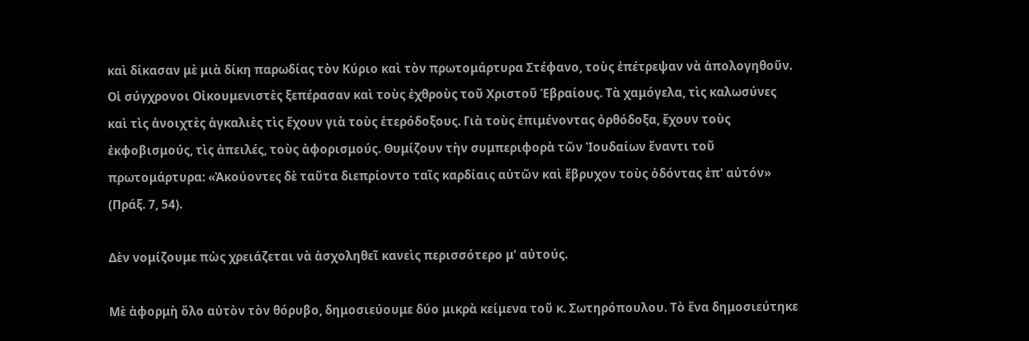καὶ δίκασαν μὲ μιὰ δίκη παρωδίας τὸν Κύριο καὶ τὸν πρωτομάρτυρα Στέφανο, τοὺς ἐπέτρεψαν νὰ ἀπολογηθοῦν. Οἱ σύγχρονοι Οἰκουμενιστὲς ξεπέρασαν καὶ τοὺς ἐχθροὺς τοῦ Χριστοῦ Ἑβραίους. Τὰ χαμόγελα, τὶς καλωσύνες καὶ τὶς ἀνοιχτὲς ἀγκαλιὲς τὶς ἔχουν γιὰ τοὺς ἑτερόδοξους. Γιὰ τοὺς ἐπιμένοντας ὀρθόδοξα, ἔχουν τοὺς ἐκφοβισμούς, τὶς ἀπειλές, τοὺς ἀφορισμούς. Θυμίζουν τὴν συμπεριφορὰ τῶν Ἰουδαίων ἔναντι τοῦ πρωτομάρτυρα: «Ἀκούοντες δὲ ταῦτα διεπρίοντο ταῖς καρδίαις αὐτῶν καὶ ἔβρυχον τοὺς ὀδόντας ἐπ' αὐτόν» (Πράξ. 7, 54).

Δὲν νομίζουμε πὼς χρειάζεται νὰ ἀσχοληθεῖ κανεὶς περισσότερο μ’ αὐτούς.

Μὲ ἀφορμὴ ὅλο αὐτὸν τὸν θόρυβο, δημοσιεύουμε δύο μικρὰ κείμενα τοῦ κ. Σωτηρόπουλου. Τὸ ἕνα δημοσιεύτηκε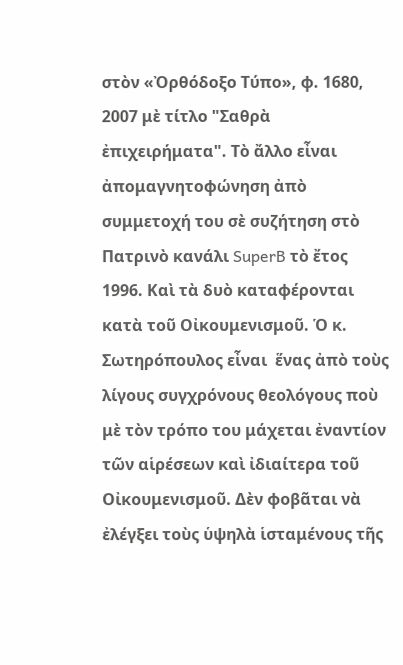στὸν «Ὀρθόδοξο Τύπο», φ. 1680, 2007 μὲ τίτλο "Σαθρὰ ἐπιχειρήματα". Τὸ ἄλλο εἶναι ἀπομαγνητοφώνηση ἀπὸ συμμετοχή του σὲ συζήτηση στὸ Πατρινὸ κανάλι SuperB τὸ ἔτος 1996. Καὶ τὰ δυὸ καταφέρονται κατὰ τοῦ Οἰκουμενισμοῦ. Ὁ κ. Σωτηρόπουλος εἶναι  ἕνας ἀπὸ τοὺς λίγους συγχρόνους θεολόγους ποὺ μὲ τὸν τρόπο του μάχεται ἐναντίον τῶν αἱρέσεων καὶ ἰδιαίτερα τοῦ Οἰκουμενισμοῦ. Δὲν φοβᾶται νὰ ἐλέγξει τοὺς ὑψηλὰ ἱσταμένους τῆς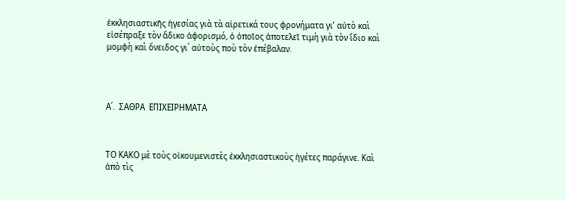ἐκκλησιαστικῆς ἡγεσίας γιὰ τὰ αἱρετικά τους φρονήματα γι’ αὐτὸ καὶ εἰσέπραξε τὸν ἄδικο ἀφορισμό, ὁ ὁποῖος ἀποτελεῖ τιμὴ γιὰ τὸν ἴδιο καὶ μομφὴ καὶ ὄνειδος γι΄ αὐτοὺς ποὺ τὸν ἐπέβαλαν.




Α΄.  ΣΑΘΡΑ  ΕΠΙΧΕΙΡΗΜΑΤΑ



ΤΟ ΚΑΚΟ μὲ τοὺς οἰκουμενιστὲς ἐκκλησιαστικοὺς ἡγέτες παράγινε. Καὶ ἀπὸ τὶς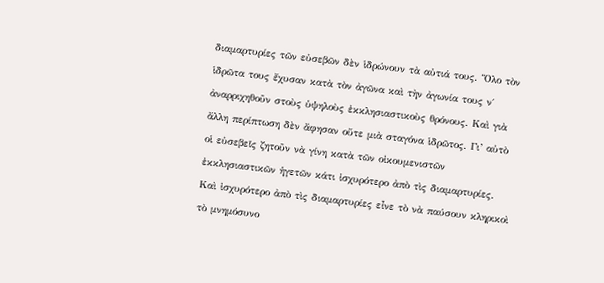διαμαρτυρίες τῶν εὐσεβῶν δὲν ἱδρώνουν τὰ αὐτιά τους. Ὅλο τὸν ἱδρῶτα τους ἔχυσαν κατὰ τὸν ἀγῶνα καὶ τὴν ἀγωνία τους ν΄ ἀναρριχηθοῦν στοὺς ὑψηλοὺς ἐκκλησιαστικοὺς θρόνους. Καὶ γιὰ ἄλλη περίπτωση δὲν ἄφησαν οὔτε μιὰ σταγόνα ἱδρῶτος. Γι’ αὐτὸ οἱ εὐσεβεῖς ζητοῦν νὰ γίνη κατὰ τῶν οἰκουμενιστῶν ἐκκλησιαστικῶν ἡγετῶν κάτι ἰσχυρότερο ἀπὸ τὶς διαμαρτυρίες. Καὶ ἰσχυρότερο ἀπὸ τὶς διαμαρτυρίες εἶνε τὸ νὰ παύσουν κληρικοὶ τὸ μνημόσυνο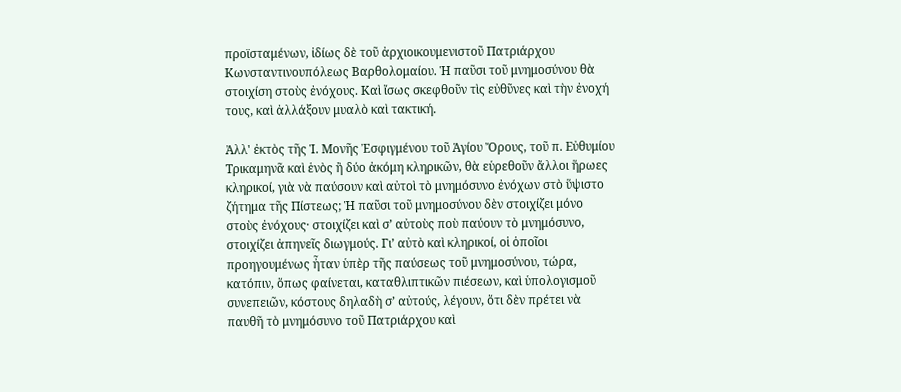προϊσταμένων, ἰδίως δὲ τοῦ ἀρχιοικουμενιστοῦ Πατριάρχου Κωνσταντινουπόλεως Βαρθολομαίου. Ἡ παῦσι τοῦ μνημοσύνου θὰ στοιχίση στοὺς ἐνόχους. Καὶ ἴσως σκεφθοῦν τὶς εὐθῦνες καὶ τὴν ἐνοχή τους, καὶ ἀλλάξουν μυαλὸ καὶ τακτική.

Ἀλλ' ἐκτὸς τῆς Ἱ. Μονῆς Ἐσφιγμένου τοῦ Ἁγίου Ὄρους, τοῦ π. Εὐθυμίου Τρικαμηνᾶ καὶ ἑνὸς ἢ δύο ἀκόμη κληρικῶν, θὰ εὑρεθοῦν ἄλλοι ἥρωες κληρικοί, γιὰ νὰ παύσουν καὶ αὐτοὶ τὸ μνημόσυνο ἐνόχων στὸ ὕψιστο ζήτημα τῆς Πίστεως; Ἡ παῦσι τοῦ μνημοσύνου δὲν στοιχίζει μόνο στοὺς ἐνόχους· στοιχίζει καὶ σ’ αὐτοὺς ποὺ παύουν τὸ μνημόσυνο, στοιχίζει ἀπηνεῖς διωγμούς. Γι’ αὐτὸ καὶ κληρικοί, οἱ ὁποῖοι προηγουμένως ἦταν ὑπὲρ τῆς παύσεως τοῦ μνημοσύνου, τώρα, κατόπιν, ὅπως φαίνεται, καταθλιπτικῶν πιέσεων, καὶ ὑπολογισμοῦ συνεπειῶν, κόστους δηλαδὴ σ’ αὐτούς, λέγουν, ὅτι δὲν πρέτει νὰ παυθῆ τὸ μνημόσυνο τοῦ Πατριάρχου καὶ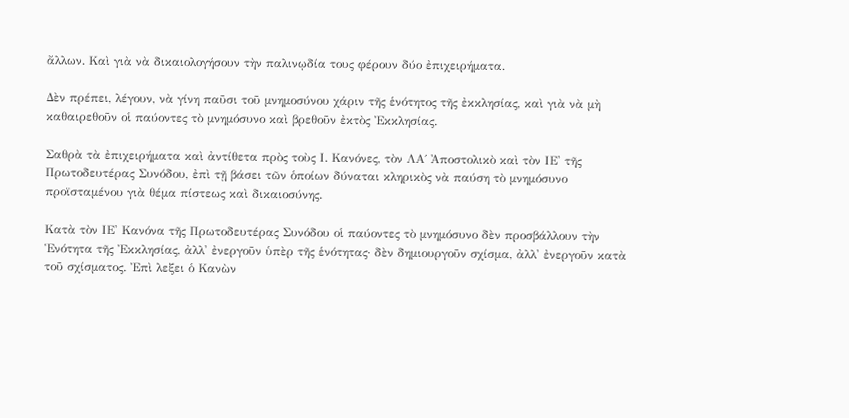ἄλλων. Καὶ γιὰ νὰ δικαιολογήσουν τὴν παλινῳδία τους φέρουν δύο ἐπιχειρήματα.

Δὲν πρέπει, λέγουν, νὰ γίνη παῦσι τοῦ μνημοσύνου χάριν τῆς ἑνότητος τῆς ἐκκλησίας, καὶ γιὰ νὰ μὴ καθαιρεθοῦν οἱ παύοντες τὸ μνημόσυνο καὶ βρεθοῦν ἐκτὸς Ἐκκλησίας.

Σαθρὰ τὰ ἐπιχειρήματα καὶ ἀντίθετα πρὸς τοὺς Ι. Κανόνες, τὸν ΛΑ΄ Ἀποστολικὸ καὶ τὸν ΙΕ' τῆς Πρωτοδευτέρας Συνόδου, ἐπὶ τῇ βάσει τῶν ὁποίων δύναται κληρικὸς νὰ παύση τὸ μνημόσυνο προϊσταμένου γιὰ θέμα πίστεως καὶ δικαιοσύνης.

Κατὰ τὸν ΙΕ' Κανόνα τῆς Πρωτοδευτέρας Συνόδου οἱ παύοντες τὸ μνημόσυνο δὲν προσβάλλουν τὴν Ἑνότητα τῆς Ἐκκλησίας, ἀλλ' ἐνεργοῦν ὑπὲρ τῆς ἑνότητας· δὲν δημιουργοῦν σχίσμα, ἀλλ' ἐνεργοῦν κατὰ τοῦ σχίσματος. Ἐπὶ λεξει ὁ Κανὼν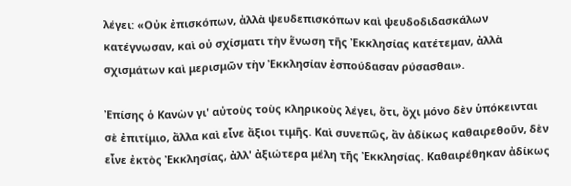λέγει: «Οὐκ ἐπισκόπων, ἀλλὰ ψευδεπισκόπων καὶ ψευδοδιδασκάλων κατέγνωσαν, καὶ οὐ σχίσματι τὴν ἕνωση τῆς Ἐκκλησίας κατέτεμαν, ἀλλὰ σχισμάτων καὶ μερισμῶν τὴν Ἐκκλησίαν ἐσπούδασαν ρύσασθαι».

Ἐπίσης ὁ Κανὼν γι' αὐτοὺς τοὺς κληρικοὺς λέγει, ὅτι, ὄχι μόνο δὲν ὑπόκεινται σὲ ἐπιτίμιο, ἄλλα καὶ εἶνε ἄξιοι τιμῆς. Καὶ συνεπῶς, ἂν ἀδίκως καθαιρεθοῦν, δὲν εἶνε ἐκτὸς Ἐκκλησίας, ἀλλ' ἀξιώτερα μέλη τῆς Ἐκκλησίας. Καθαιρέθηκαν ἀδίκως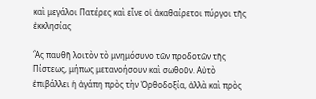καὶ μεγάλοι Πατέρες καὶ εἶνε οἱ ἀκαθαίρετοι πύργοι τῆς ἐκκλησίας

Ἂς παυθῆ λοιτὸν τὸ μνημόσυνο τῶν προδοτῶν τῆς Πίστεως, μήπως μετανοήσουν καὶ σωθοῦν. Αὐτὸ ἐπιβάλλει ἡ ἀγάπη πρὸς τὴν Ὀρθοδοξία, ἀλλὰ καὶ πρὸς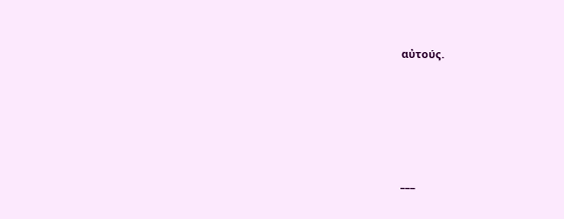αὐτούς.





___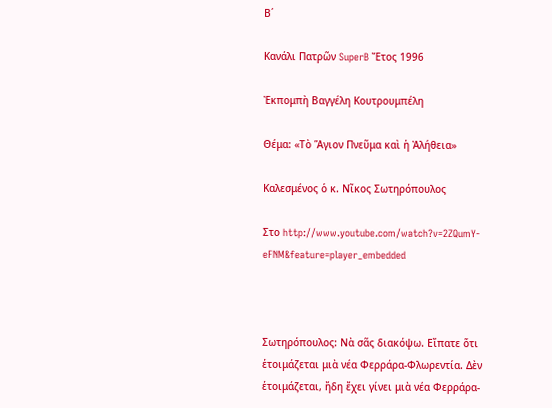Β΄

Κανάλι Πατρῶν SuperB Ἔτος 1996

Ἐκπομπὴ Βαγγέλη Κουτρουμπέλη

Θέμα: «Τὸ Ἅγιον Πνεῦμα καὶ ἡ Ἀλήθεια»

Καλεσμένος ὁ κ. Νῖκος Σωτηρόπουλος

Στο http://www.youtube.com/watch?v=2ZQumY-eFNM&feature=player_embedded



Σωτηρόπουλος: Νὰ σᾶς διακόψω. Εἴπατε ὅτι ἑτοιμάζεται μιὰ νέα Φερράρα-Φλωρεντία. Δὲν ἑτοιμάζεται, ἤδη ἔχει γίνει μιὰ νέα Φερράρα-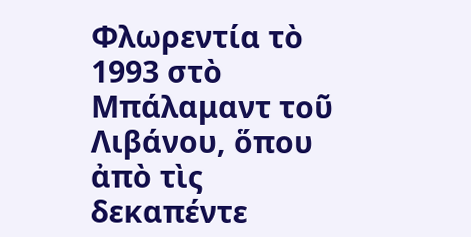Φλωρεντία τὸ 1993 στὸ Μπάλαμαντ τοῦ Λιβάνου, ὅπου ἀπὸ τὶς δεκαπέντε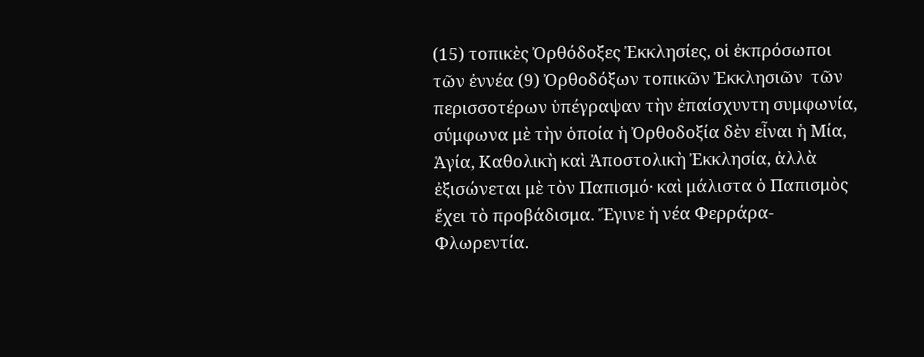(15) τοπικὲς Ὀρθόδοξες Ἐκκλησίες, οἱ ἐκπρόσωποι τῶν ἐννέα (9) Ὀρθοδόξων τοπικῶν Ἐκκλησιῶν  τῶν περισσοτέρων ὑπέγραψαν τὴν ἐπαίσχυντη συμφωνία, σύμφωνα μὲ τὴν ὁποία ἡ Ὀρθοδοξία δὲν εἶναι ἡ Μία, Ἁγία, Καθολικὴ καὶ Ἀποστολικὴ Ἐκκλησία, ἀλλὰ ἐξισώνεται μὲ τὸν Παπισμό· καὶ μάλιστα ὁ Παπισμὸς ἔχει τὸ προβάδισμα. Ἔγινε ἡ νέα Φερράρα-Φλωρεντία.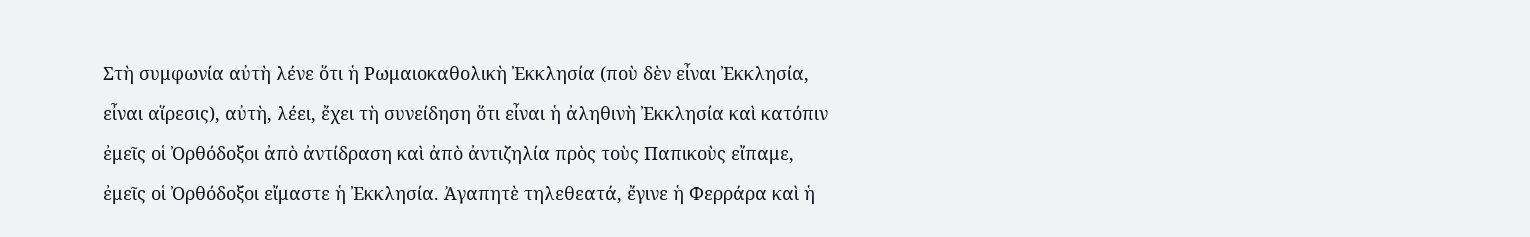Στὴ συμφωνία αὐτὴ λένε ὅτι ἡ Ρωμαιοκαθολικὴ Ἐκκλησία (ποὺ δὲν εἶναι Ἐκκλησία, εἶναι αἵρεσις), αὐτὴ, λέει, ἔχει τὴ συνείδηση ὅτι εἶναι ἡ ἀληθινὴ Ἐκκλησία καὶ κατόπιν ἐμεῖς οἱ Ὀρθόδοξοι ἀπὸ ἀντίδραση καὶ ἀπὸ ἀντιζηλία πρὸς τοὺς Παπικοὺς εἴπαμε, ἐμεῖς οἱ Ὀρθόδοξοι εἴμαστε ἡ Ἐκκλησία. Ἀγαπητὲ τηλεθεατά, ἔγινε ἡ Φερράρα καὶ ἡ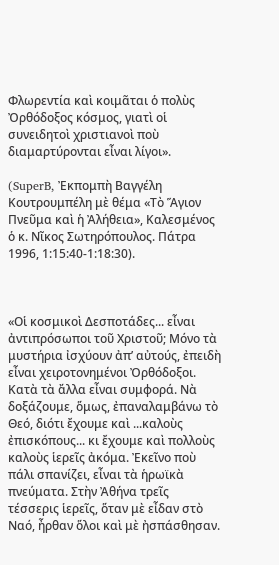Φλωρεντία καὶ κοιμᾶται ὁ πολὺς Ὀρθόδοξος κόσμος, γιατὶ οἱ συνειδητοὶ χριστιανοὶ ποὺ διαμαρτύρονται εἶναι λίγοι».

(SuperB, Ἐκπομπὴ Βαγγέλη Κουτρουμπέλη μὲ θέμα «Τὸ Ἅγιον Πνεῦμα καὶ ἡ Ἀλήθεια», Καλεσμένος ὁ κ. Νῖκος Σωτηρόπουλος. Πάτρα 1996, 1:15:40-1:18:30).



«Οἱ κοσμικοὶ Δεσποτάδες... εἶναι ἀντιπρόσωποι τοῦ Χριστοῦ; Μόνο τὰ μυστήρια ἰσχύουν ἀπ’ αὐτούς, ἐπειδὴ εἶναι χειροτονημένοι Ὀρθόδοξοι. Κατὰ τὰ ἄλλα εἶναι συμφορά. Νὰ δοξάζουμε, ὅμως, ἐπαναλαμβάνω τὸ Θεό, διότι ἔχουμε καὶ ...καλοὺς ἐπισκόπους... κι ἔχουμε καὶ πολλοὺς καλοὺς ἱερεῖς ἀκόμα. Ἐκεῖνο ποὺ πάλι σπανίζει, εἶναι τὰ ἡρωϊκὰ πνεύματα. Στὴν Ἀθήνα τρεῖς τέσσερις ἱερεῖς, ὅταν μὲ εἶδαν στὸ Ναό, ἦρθαν ὅλοι καὶ μὲ ἠσπάσθησαν.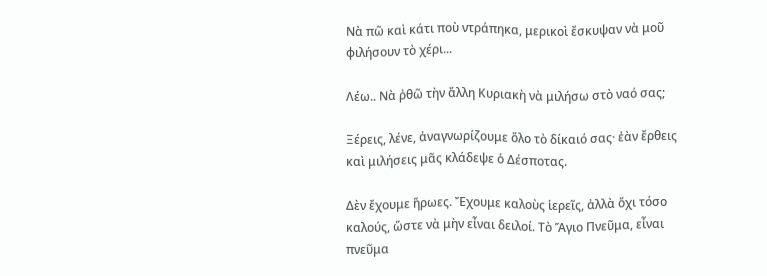Νὰ πῶ καὶ κάτι ποὺ ντράπηκα, μερικοὶ ἔσκυψαν νὰ μοῦ φιλήσουν τὸ χέρι...

Λέω.. Νὰ ῤθῶ τὴν ἄλλη Κυριακὴ νὰ μιλήσω στὸ ναό σας;

Ξέρεις, λένε, ἀναγνωρίζουμε ὅλο τὸ δίκαιό σας· ἐὰν ἔρθεις καὶ μιλήσεις μᾶς κλάδεψε ὁ Δέσποτας.

Δὲν ἔχουμε ἥρωες. Ἔχουμε καλοὺς ἱερεῖς, ἀλλὰ ὄχι τόσο καλούς, ὥστε νὰ μὴν εἶναι δειλοί. Τὸ Ἅγιο Πνεῦμα, εἶναι πνεῦμα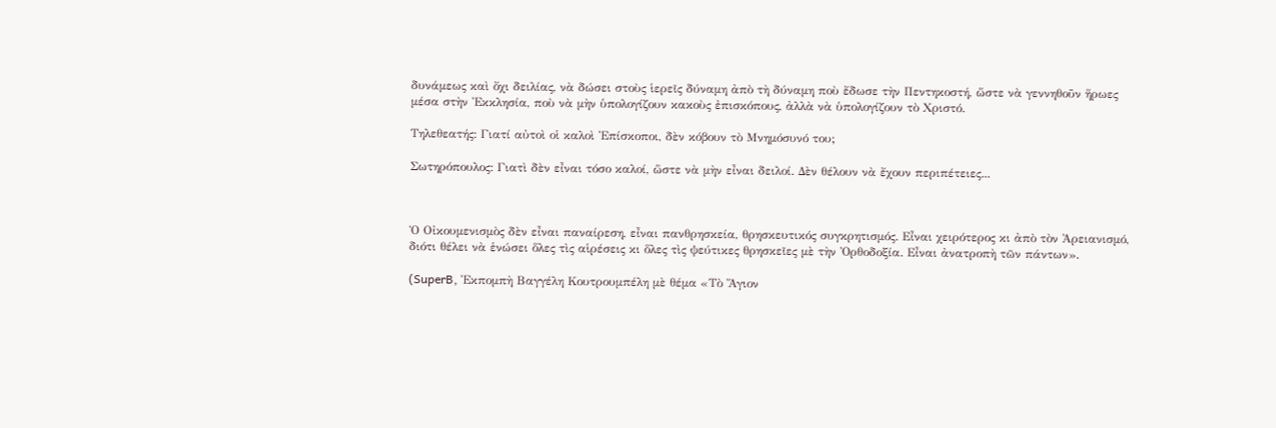δυνάμεως καὶ ὄχι δειλίας, νὰ δώσει στοὺς ἱερεῖς δύναμη ἀπὸ τὴ δύναμη ποὺ ἔδωσε τὴν Πεντηκοστή, ὥστε νὰ γεννηθοῦν ἥρωες μέσα στὴν Ἐκκλησία, ποὺ νὰ μὴν ὑπολογίζουν κακοὺς ἐπισκόπους, ἀλλὰ νὰ ὑπολογίζουν τὸ Χριστό.

Τηλεθεατής: Γιατί αὐτοὶ οἱ καλοὶ Ἐπίσκοποι, δὲν κόβουν τὸ Μνημόσυνό του;

Σωτηρόπουλος: Γιατὶ δὲν εἶναι τόσο καλοί, ὥστε νὰ μὴν εἶναι δειλοί. Δὲν θέλουν νὰ ἔχουν περιπέτειες...



Ὁ Οἰκουμενισμὸς δὲν εἶναι παναίρεση, εἶναι πανθρησκεία, θρησκευτικός συγκρητισμός. Εἶναι χειρότερος κι ἀπὸ τὸν Ἀρειανισμό, διότι θέλει νὰ ἑνώσει ὅλες τὶς αἱρέσεις κι ὅλες τὶς ψεύτικες θρησκεῖες μὲ τὴν Ὀρθοδοξία. Εἶναι ἀνατροπὴ τῶν πάντων».

(SuperB, Ἐκπομπὴ Βαγγέλη Κουτρουμπέλη μὲ θέμα «Τὸ Ἅγιον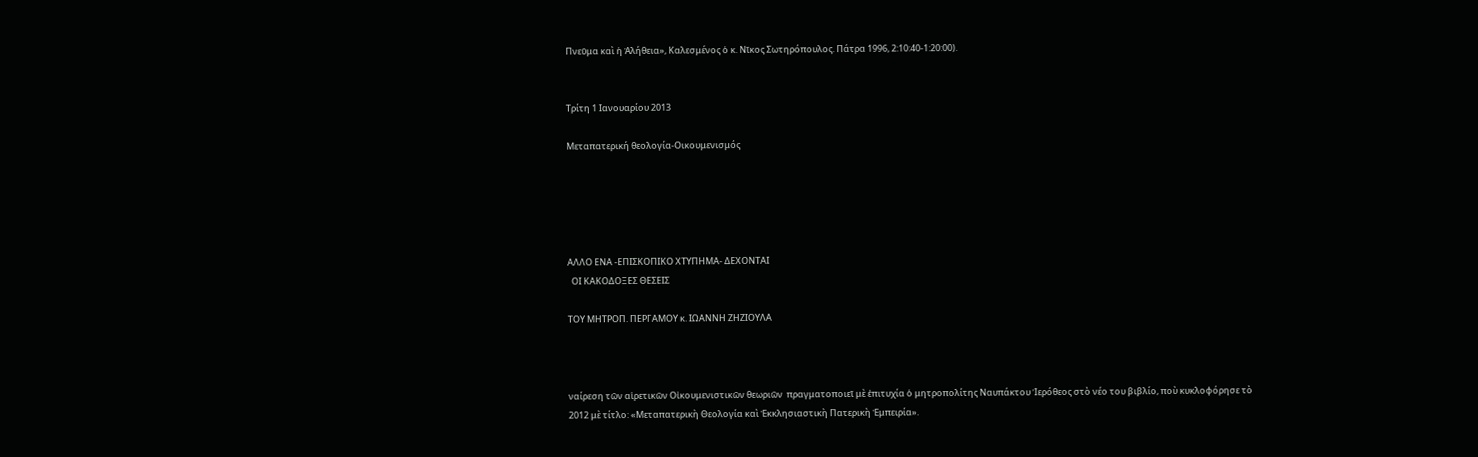Πνεῦμα καὶ ἡ Ἀλήθεια», Καλεσμένος ὁ κ. Νῖκος Σωτηρόπουλος. Πάτρα 1996, 2:10:40-1:20:00).


Τρίτη 1 Ιανουαρίου 2013

Μεταπατερική θεολογία-Οικουμενισμός





ΑΛΛΟ ΕΝΑ -ΕΠΙΣΚΟΠΙΚΟ ΧΤΥΠΗΜΑ- ΔΕΧΟΝΤΑΙ
  ΟΙ ΚΑΚΟΔΟΞΕΣ ΘΕΣΕΙΣ

ΤΟΥ ΜΗΤΡΟΠ. ΠΕΡΓΑΜΟΥ κ. ΙΩΑΝΝΗ ΖΗΖΙΟΥΛΑ



ναίρεση τῶν αἱρετικῶν Οἰκουμενιστικῶν θεωριῶν  πραγματοποιεῖ μὲ ἐπιτυχία ὁ μητροπολίτης Ναυπάκτου Ἱερόθεος στὸ νέο του βιβλίο, ποὺ κυκλοφόρησε τὸ 2012 μὲ τίτλο: «Μεταπατερικὴ Θεολογία καὶ Ἐκκλησιαστικὴ Πατερικὴ Ἐμπειρία».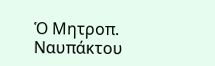Ὁ Μητροπ. Ναυπάκτου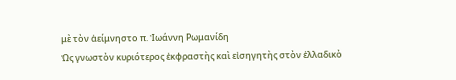μὲ τὸν ἀείμνηστο π. Ἰωάννη Ρωμανίδη
Ὡς γνωστὸν κυριότερος ἐκφραστὴς καὶ εἰσηγητὴς στὸν ἑλλαδικὸ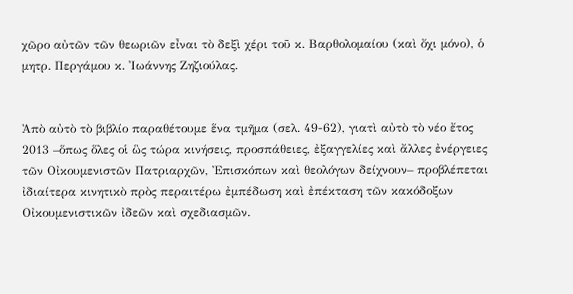χῶρο αὐτῶν τῶν θεωριῶν εἶναι τὸ δεξὶ χέρι τοῦ κ. Βαρθολομαίου (καὶ ὄχι μόνο), ὁ μητρ. Περγάμου κ. Ἰωάννης Ζηζιούλας.


Ἀπὸ αὐτὸ τὸ βιβλίο παραθέτουμε ἕνα τμῆμα (σελ. 49-62), γιατὶ αὐτὸ τὸ νέο ἔτος 2013 –ὅπως ὅλες οἱ ὣς τώρα κινήσεις, προσπάθειες, ἐξαγγελίες καὶ ἄλλες ἐνέργειες τῶν Οἰκουμενιστῶν Πατριαρχῶν, Ἐπισκόπων καὶ θεολόγων δείχνουν– προβλέπεται ἰδιαίτερα κινητικὸ πρὸς περαιτέρω ἐμπέδωση καὶ ἐπέκταση τῶν κακόδοξων Οἰκουμενιστικῶν ἰδεῶν καὶ σχεδιασμῶν.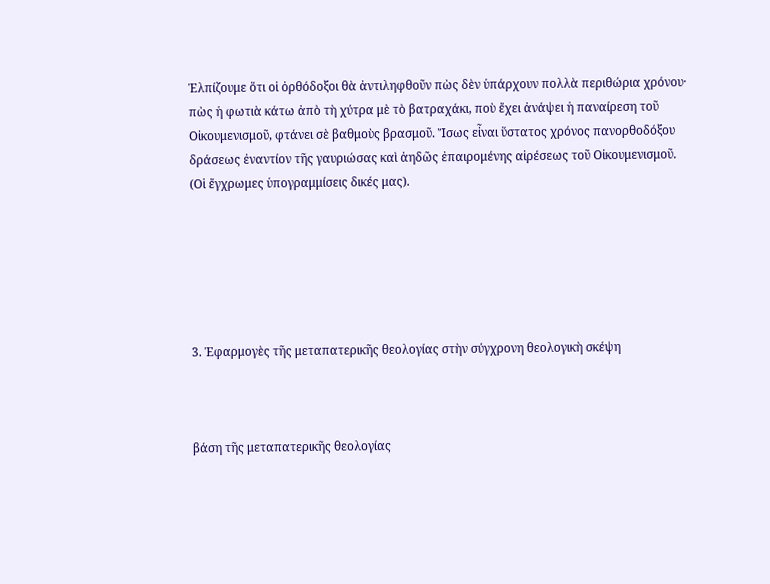Ἐλπίζουμε ὅτι οἱ ὀρθόδοξοι θὰ ἀντιληφθοῦν πὼς δὲν ὑπάρχουν πολλὰ περιθώρια χρόνου· πὼς ἡ φωτιὰ κάτω ἀπὸ τὴ χύτρα μὲ τὸ βατραχάκι, ποὺ ἔχει ἀνάψει ἡ παναίρεση τοῦ Οἰκουμενισμοῦ, φτάνει σὲ βαθμοὺς βρασμοῦ. Ἴσως εἶναι ὕστατος χρόνος πανορθοδόξου δράσεως ἐναντίον τῆς γαυριώσας καὶ ἀηδῶς ἐπαιρομένης αἱρέσεως τοῦ Οἰκουμενισμοῦ.
(Οἱ ἔγχρωμες ὑπογραμμίσεις δικές μας).






3. Ἐφαρμογὲς τῆς μεταπατερικῆς θεολογίας στὴν σύγχρονη θεολογικὴ σκέψη



βάση τῆς μεταπατερικῆς θεολογίας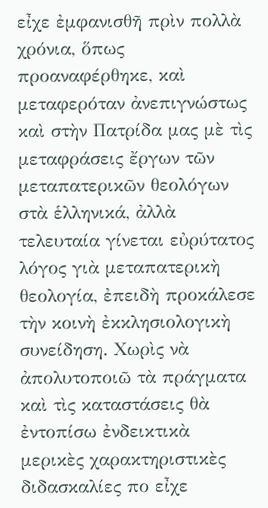εἶχε ἐμφανισθῆ πρὶν πολλὰ χρόνια, ὅπως προαναφέρθηκε, καὶ μεταφερόταν ἀνεπιγνώστως καὶ στὴν Πατρίδα μας μὲ τὶς μεταφράσεις ἔργων τῶν μεταπατερικῶν θεολόγων στὰ ἑλληνικά, ἀλλὰ τελευταία γίνεται εὐρύτατος λόγος γιὰ μεταπατερικὴ θεολογία, ἐπειδὴ προκάλεσε τὴν κοινὴ ἐκκλησιολογικὴ συνείδηση. Χωρὶς νὰ ἀπολυτοποιῶ τὰ πράγματα καὶ τὶς καταστάσεις θὰ ἐντοπίσω ἐνδεικτικὰ μερικὲς χαρακτηριστικὲς διδασκαλίες πο εἶχε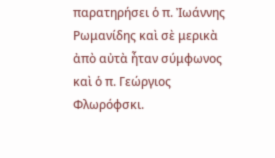παρατηρήσει ὁ π. Ἰωάννης Ρωμανίδης καὶ σὲ μερικὰ ἀπὸ αὐτὰ ἦταν σύμφωνος καὶ ὁ π. Γεώργιος Φλωρόφσκι.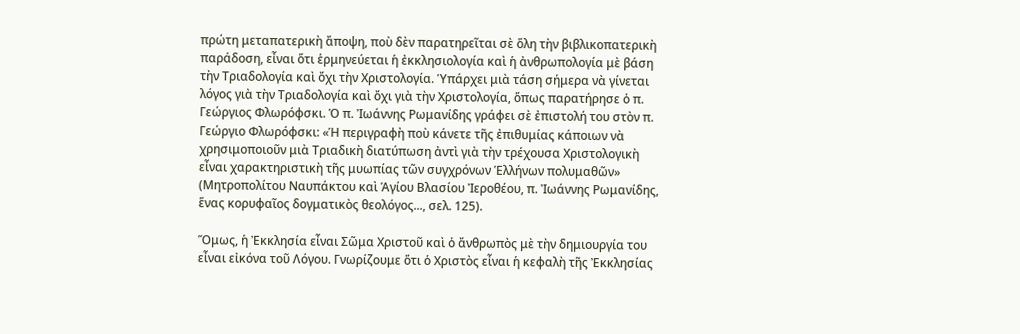πρώτη μεταπατερικὴ ἄποψη, ποὺ δὲν παρατηρεῖται σὲ ὅλη τὴν βιβλικοπατερικὴ παράδοση, εἶναι ὅτι ἑρμηνεύεται ἡ ἐκκλησιολογία καὶ ἡ ἀνθρωπολογία μὲ βάση τὴν Τριαδολογία καὶ ὄχι τὴν Χριστολογία. Ὑπάρχει μιὰ τάση σήμερα νὰ γίνεται λόγος γιὰ τὴν Τριαδολογία καὶ ὄχι γιὰ τὴν Χριστολογία, ὅπως παρατήρησε ὁ π. Γεώργιος Φλωρόφσκι. Ὁ π. Ἰωάννης Ρωμανίδης γράφει σὲ ἐπιστολή του στὸν π. Γεώργιο Φλωρόφσκι: «Ἡ περιγραφὴ ποὺ κάνετε τῆς ἐπιθυμίας κάποιων νὰ χρησιμοποιοῦν μιὰ Τριαδικὴ διατύπωση ἀντὶ γιὰ τὴν τρέχουσα Χριστολογικὴ εἶναι χαρακτηριστικὴ τῆς μυωπίας τῶν συγχρόνων Ἑλλήνων πολυμαθῶν» (Μητροπολίτου Ναυπάκτου καὶ Ἁγίου Βλασίου Ἰεροθέου, π. Ἰωάννης Ρωμανίδης, ἕνας κορυφαῖος δογματικὸς θεολόγος..., σελ. 125).

Ὅμως, ἡ Ἐκκλησία εἶναι Σῶμα Χριστοῦ καὶ ὁ ἄνθρωπὸς μὲ τὴν δημιουργία του εἶναι εἰκόνα τοῦ Λόγου. Γνωρίζουμε ὅτι ὁ Χριστὸς εἶναι ἡ κεφαλὴ τῆς Ἐκκλησίας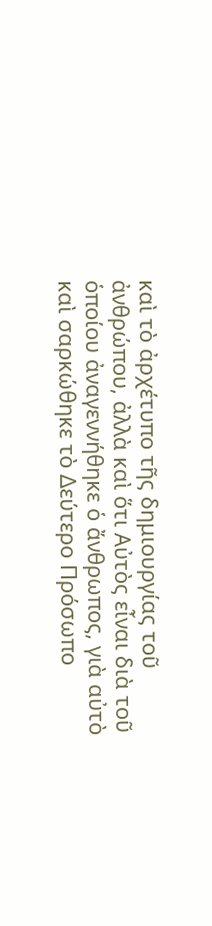καὶ τὸ ἀρχέτυπο τῆς δημιουργίας τοῦ ἀνθρώπου, ἀλλὰ καὶ ὅτι Αὐτὸς εἶναι διὰ τοῦ ὁποίου ἀναγεννήθηκε ὁ ἄνθρωπος, γιὰ αὐτὸ καὶ σαρκώθηκε τὸ Δεύτερο Πρόσωπο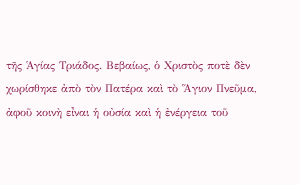τῆς Ἁγίας Τριάδος. Βεβαίως, ὁ Χριστὸς ποτὲ δὲν χωρίσθηκε ἀπὸ τὸν Πατέρα καὶ τὸ Ἅγιον Πνεῦμα, ἀφοῦ κοινὴ εἶναι ἡ οὐσία καὶ ἡ ἐνέργεια τοῦ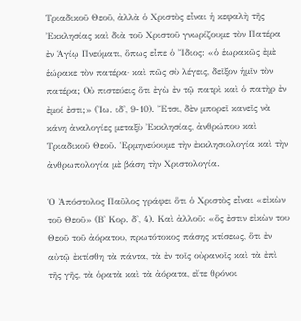Τριαδικοῦ Θεοῦ, ἀλλὰ ὁ Χριστὸς εἶναι ἡ κεφαλὴ τῆς Ἐκκλησίας καὶ διὰ τοῦ Χριστοῦ γνωρίζουμε τὸν Πατέρα ἐν Ἁγίῳ Πνεύματι, ὅπως εἶπε ὁ Ἴδιος: «ὁ ἑωρακῶς ἐμὲ ἑώρακε τὸν πατέρα· καὶ πῶς σὺ λέγεις, δεῖξον ἡμῖν τὸν πατέρα; Οὐ πιστεύεις ὅτι ἐγὼ ἐν τῷ πατρὶ καὶ ὁ πατὴρ ἐν ἐμοί ἐστι;» (Ἰω. ιδ', 9-10). Ἔτσι, δὲν μπορεῖ κανεῖς νὰ κάνη ἀναλογίες μεταξὺ Ἐκκλησίας, ἀνθρώπου καὶ Τριαδικοῦ Θεοῦ. Ἑρμηνεύουμε τὴν ἐκκλησιολογία καὶ τὴν ἀνθρωπολογία μὲ βάση τὴν Χριστολογία.

Ὁ Ἀπόστολος Παῦλος γράφει ὅτι ὁ Χριστὸς εἶναι «εἰκὼν τοῦ Θεοῦ» (Β' Κορ. δ', 4). Καὶ ἀλλοῦ: «ὅς ἐστιν εἰκὼν του Θεοῦ τοῦ ἀόρατου, πρωτότοκος πάσης κτίσεως, ὅτι ἐν αὐτῷ ἐκτίσθη τὰ πάντα, τὰ ἐν τοῖς οὐρανοῖς καὶ τὰ ἐπὶ τῆς γῆς, τὰ ὁρατὰ καὶ τὰ ἀόρατα, εἴτε θρόνοι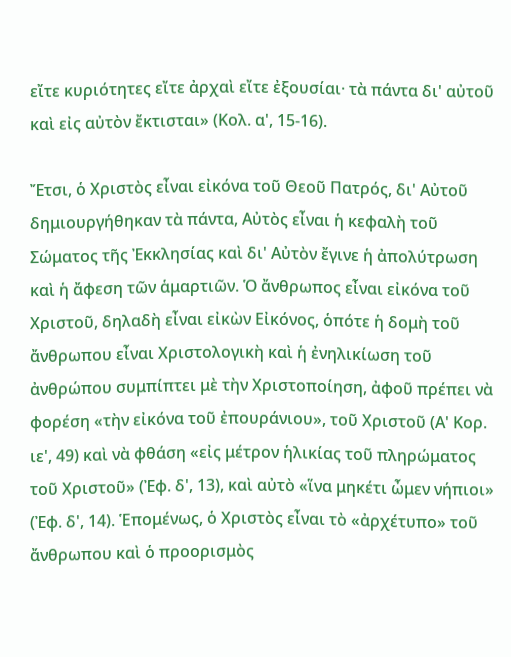εἴτε κυριότητες εἴτε ἀρχαὶ εἴτε ἐξουσίαι· τὰ πάντα δι' αὐτοῦ καὶ εἰς αὐτὸν ἔκτισται» (Κολ. α', 15-16).

Ἔτσι, ὁ Χριστὸς εἶναι εἰκόνα τοῦ Θεοῦ Πατρός, δι' Αὐτοῦ δημιουργήθηκαν τὰ πάντα, Αὐτὸς εἶναι ἡ κεφαλὴ τοῦ Σώματος τῆς Ἐκκλησίας καὶ δι' Αὐτὸν ἔγινε ἡ ἀπολύτρωση καὶ ἡ ἄφεση τῶν ἁμαρτιῶν. Ὁ ἄνθρωπος εἶναι εἰκόνα τοῦ Χριστοῦ, δηλαδὴ εἶναι εἰκὼν Εἰκόνος, ὁπότε ἡ δομὴ τοῦ ἄνθρωπου εἶναι Χριστολογικὴ καὶ ἡ ἐνηλικίωση τοῦ ἀνθρώπου συμπίπτει μὲ τὴν Χριστοποίηση, ἀφοῦ πρέπει νὰ φορέση «τὴν εἰκόνα τοῦ ἐπουράνιου», τοῦ Χριστοῦ (Α' Κορ. ιε', 49) καὶ νὰ φθάση «εἰς μέτρον ἡλικίας τοῦ πληρώματος τοῦ Χριστοῦ» (Ἐφ. δ', 13), καὶ αὐτὸ «ἵνα μηκέτι ὦμεν νήπιοι» (Ἐφ. δ', 14). Ἑπομένως, ὁ Χριστὸς εἶναι τὸ «ἀρχέτυπο» τοῦ ἄνθρωπου καὶ ὁ προορισμὸς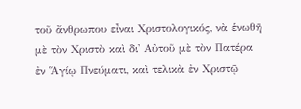τοῦ ἄνθρωπου εἶναι Χριστολογικός, νὰ ἑνωθῆ μὲ τὸν Χριστὸ καὶ δι' Αὐτοῦ μὲ τὸν Πατέρα ἐν Ἅγίῳ Πνεύματι, καὶ τελικὰ ἐν Χριστῷ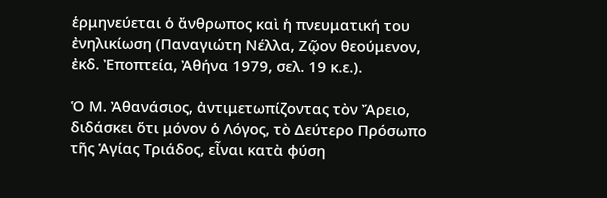ἑρμηνεύεται ὁ ἄνθρωπος καὶ ἡ πνευματική του ἐνηλικίωση (Παναγιώτη Νέλλα, Ζῷον θεούμενον, ἐκδ. Ἐποπτεία, Ἀθήνα 1979, σελ. 19 κ.ε.).

Ὁ Μ. Ἀθανάσιος, ἀντιμετωπίζοντας τὸν Ἄρειο, διδάσκει ὅτι μόνον ὁ Λόγος, τὸ Δεύτερο Πρόσωπο τῆς Ἁγίας Τριάδος, εἶναι κατὰ φύση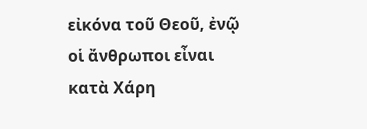εἰκόνα τοῦ Θεοῦ, ἐνῷ οἱ ἄνθρωποι εἶναι κατὰ Χάρη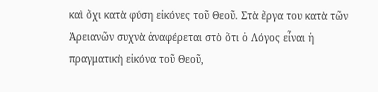καὶ ὄχι κατὰ φύση εἰκόνες τοῦ Θεοῦ. Στὰ ἔργα του κατὰ τῶν Ἀρειανῶν συχνὰ ἀναφέρεται στὸ ὅτι ὁ Λόγος εἶναι ἡ πραγματικὴ εἰκόνα τοῦ Θεοῦ,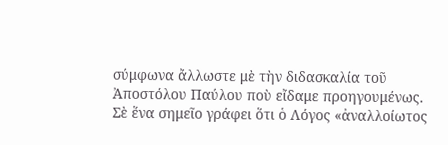σύμφωνα ἄλλωστε μὲ τὴν διδασκαλία τοῦ Ἀποστόλου Παύλου ποὺ εἴδαμε προηγουμένως. Σὲ ἕνα σημεῖο γράφει ὅτι ὁ Λόγος «ἀναλλοίωτος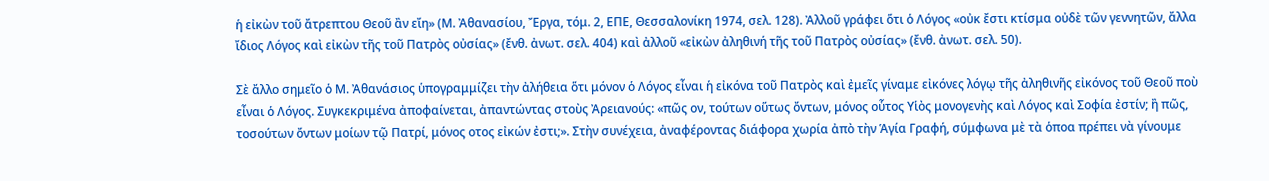ἡ εἰκὼν τοῦ ἄτρεπτου Θεοῦ ἂν εἴη» (Μ. Ἀθανασίου, Ἔργα, τόμ. 2, ΕΠΕ, Θεσσαλονίκη 1974, σελ. 128). Ἀλλοῦ γράφει ὅτι ὁ Λόγος «οὐκ ἔστι κτίσμα οὐδὲ τῶν γεννητῶν, ἄλλα ἴδιος Λόγος καὶ εἰκὼν τῆς τοῦ Πατρὸς οὐσίας» (ἔνθ. ἀνωτ. σελ. 404) καὶ ἀλλοῦ «εἰκὼν ἀληθινή τῆς τοῦ Πατρὸς οὐσίας» (ἔνθ. ἀνωτ. σελ. 50).

Σὲ ἄλλο σημεῖο ὁ Μ. Ἀθανάσιος ὑπογραμμίζει τὴν ἀλήθεια ὅτι μόνον ὁ Λόγος εἶναι ἡ εἰκόνα τοῦ Πατρὸς καὶ ἐμεῖς γίναμε εἰκόνες λόγῳ τῆς ἀληθινῆς εἰκόνος τοῦ Θεοῦ ποὺ εἶναι ὁ Λόγος. Συγκεκριμένα ἀποφαίνεται, ἀπαντώντας στοὺς Ἀρειανούς: «πῶς ον, τούτων οὕτως ὄντων, μόνος οὗτος Υἱὸς μονογενὴς καὶ Λόγος καὶ Σοφία ἐστίν; ἢ πῶς, τοσούτων ὄντων μοίων τῷ Πατρί, μόνος οτος εἰκών ἐστι;». Στὴν συνέχεια, ἀναφέροντας διάφορα χωρία ἀπὸ τὴν Ἁγία Γραφή, σύμφωνα μὲ τὰ ὁποα πρέπει νὰ γίνουμε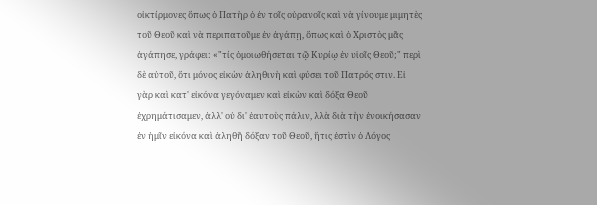οἰκτίρμονες ὅπως ὁ Πατὴρ ὁ ἐν τοῖς οὐρανοῖς καὶ νὰ γίνουμε μιμητὲς τοῦ Θεοῦ καὶ νὰ περιπατοῦμε ἐν ἀγάπῃ, ὅπως καὶ ὁ Χριστὸς μᾶς ἀγάπησε, γράφει: «"τίς ὁμοιωθήσεται τῷ Κυρίῳ ἐν υἱοῖς Θεοῦ;" περὶ δὲ αὐτοῦ, ὅτι μόνος εἰκὼν ἀληθινὴ καὶ φύσει τοῦ Πατρός στιν. Εἰ γὰρ καὶ κατ' εἰκόνα γεγόναμεν καὶ εἰκὼν καὶ δόξα Θεοῦ ἐχρημάτισαμεν, ἀλλ' οὐ δι' ἑαυτοὺς πάλιν, λλὰ διὰ τὴν ἐνοικήσασαν ἐν ἡμῖν εἰκόνα καὶ ἀληθῆ δόξαν τοῦ Θεοῦ, ἥτις ἐστὶν ὁ Λόγος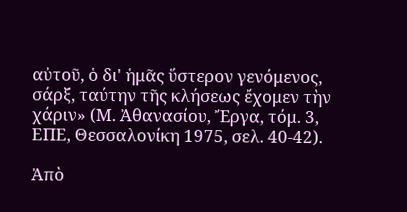αὐτοῦ, ὁ δι' ἡμᾶς ὕστερον γενόμενος, σάρξ, ταύτην τῆς κλήσεως ἔχομεν τὴν χάριν» (Μ. Ἀθανασίου, Ἔργα, τόμ. 3, ΕΠΕ, Θεσσαλονίκη 1975, σελ. 40-42).

Ἀπὸ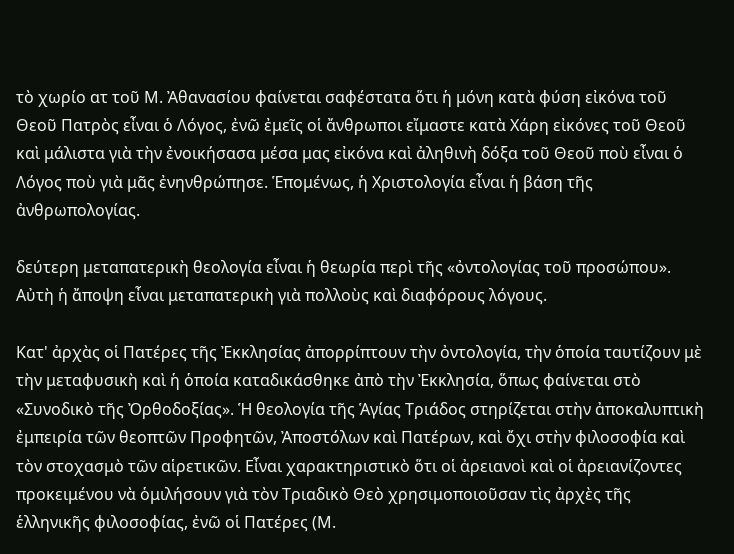τὸ χωρίο ατ τοῦ Μ. Ἀθανασίου φαίνεται σαφέστατα ὅτι ἡ μόνη κατὰ φύση εἰκόνα τοῦ Θεοῦ Πατρὸς εἶναι ὁ Λόγος, ἐνῶ ἐμεῖς οἱ ἄνθρωποι εἴμαστε κατὰ Χάρη εἰκόνες τοῦ Θεοῦ καὶ μάλιστα γιὰ τὴν ἐνοικήσασα μέσα μας εἰκόνα καὶ ἀληθινὴ δόξα τοῦ Θεοῦ ποὺ εἶναι ὁ Λόγος ποὺ γιὰ μᾶς ἐνηνθρώπησε. Ἑπομένως, ἡ Χριστολογία εἶναι ἡ βάση τῆς ἀνθρωπολογίας.

δεύτερη μεταπατερικὴ θεολογία εἶναι ἡ θεωρία περὶ τῆς «ὀντολογίας τοῦ προσώπου». Αὐτὴ ἡ ἄποψη εἶναι μεταπατερικὴ γιὰ πολλοὺς καὶ διαφόρους λόγους.

Κατ' ἀρχὰς οἱ Πατέρες τῆς Ἐκκλησίας ἀπορρίπτουν τὴν ὀντολογία, τὴν ὁποία ταυτίζουν μὲ τὴν μεταφυσικὴ καὶ ἡ ὁποία καταδικάσθηκε ἀπὸ τὴν Ἐκκλησία, ὅπως φαίνεται στὸ «Συνοδικὸ τῆς Ὀρθοδοξίας». Ἡ θεολογία τῆς Ἁγίας Τριάδος στηρίζεται στὴν ἀποκαλυπτικὴ ἐμπειρία τῶν θεοπτῶν Προφητῶν, Ἀποστόλων καὶ Πατέρων, καὶ ὄχι στὴν φιλοσοφία καὶ τὸν στοχασμὸ τῶν αἱρετικῶν. Εἶναι χαρακτηριστικὸ ὅτι οἱ ἀρειανοὶ καὶ οἱ ἀρειανίζοντες προκειμένου νὰ ὁμιλήσουν γιὰ τὸν Τριαδικὸ Θεὸ χρησιμοποιοῦσαν τὶς ἀρχὲς τῆς ἑλληνικῆς φιλοσοφίας, ἐνῶ οἱ Πατέρες (Μ.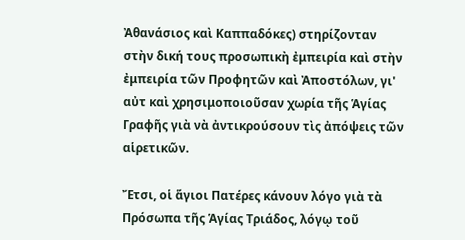Ἀθανάσιος καὶ Καππαδόκες) στηρίζονταν στὴν δική τους προσωπικὴ ἐμπειρία καὶ στὴν ἐμπειρία τῶν Προφητῶν καὶ Ἀποστόλων, γι' αὐτ καὶ χρησιμοποιοῦσαν χωρία τῆς Ἁγίας Γραφῆς γιὰ νὰ ἀντικρούσουν τὶς ἀπόψεις τῶν αἱρετικῶν.

Ἔτσι, οἱ ἅγιοι Πατέρες κάνουν λόγο γιὰ τὰ Πρόσωπα τῆς Ἁγίας Τριάδος, λόγῳ τοῦ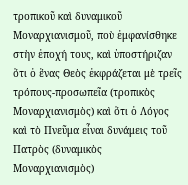τροπικοῦ καὶ δυναμικοῦ Μοναρχιανισμοῦ, ποὺ ἐμφανίσθηκε στὴν ἐποχή τους, καὶ ὑποστήριζαν ὅτι ὁ ἕνας Θεὸς ἐκφράζεται μὲ τρεῖς τρόπους-προσωπεῖα (τροπικὸς Μοναρχιανισμὸς) καὶ ὅτι ὁ Λόγος καὶ τὸ Πνεῦμα εἶναι δυνάμεις τοῦ Πατρὸς (δυναμικὸς Μοναρχιανισμὸς)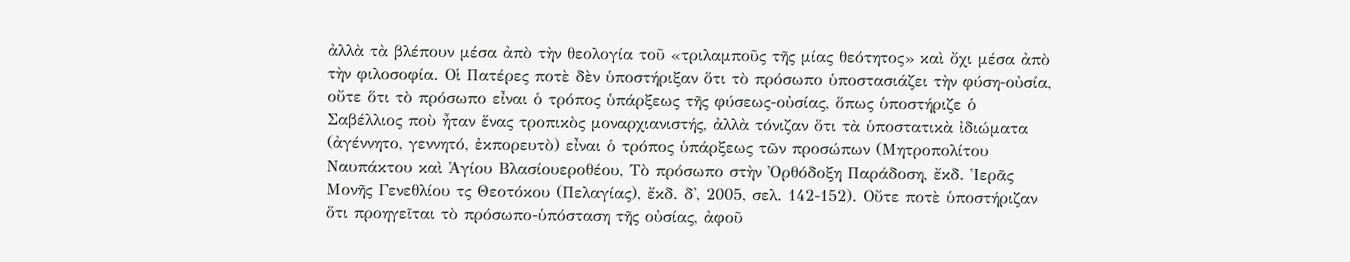ἀλλὰ τὰ βλέπουν μέσα ἀπὸ τὴν θεολογία τοῦ «τριλαμποῦς τῆς μίας θεότητος» καὶ ὄχι μέσα ἀπὸ τὴν φιλοσοφία. Οἱ Πατέρες ποτὲ δὲν ὑποστήριξαν ὅτι τὸ πρόσωπο ὑποστασιάζει τὴν φύση-οὐσία, οὔτε ὅτι τὸ πρόσωπο εἶναι ὁ τρόπος ὑπάρξεως τῆς φύσεως-οὐσίας, ὅπως ὑποστήριζε ὁ Σαβέλλιος ποὺ ἦταν ἕνας τροπικὸς μοναρχιανιστής, ἀλλὰ τόνιζαν ὅτι τὰ ὑποστατικὰ ἰδιώματα (ἀγέννητο, γεννητό, ἐκπορευτὸ) εἶναι ὁ τρόπος ὑπάρξεως τῶν προσώπων (Μητροπολίτου Ναυπάκτου καὶ Ἁγίου Βλασίουεροθέου, Τὸ πρόσωπο στὴν Ὀρθόδοξη Παράδοση, ἔκδ. Ἱερᾶς Μονῆς Γενεθλίου τς Θεοτόκου (Πελαγίας), ἔκδ. δ', 2005, σελ. 142-152). Οὔτε ποτὲ ὑποστήριζαν ὅτι προηγεῖται τὸ πρόσωπο-ὑπόσταση τῆς οὐσίας, ἀφοῦ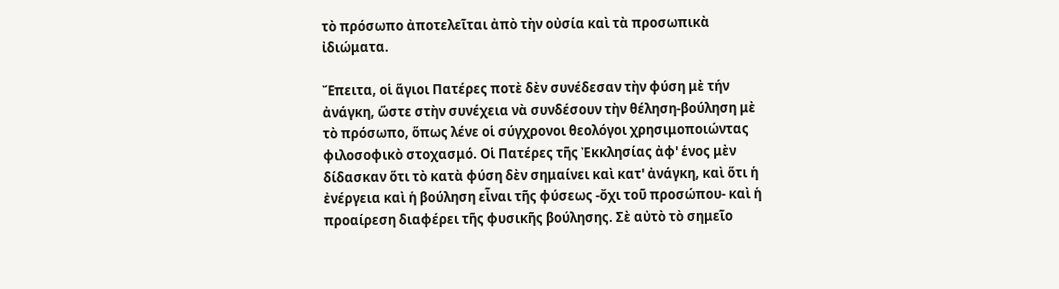τὸ πρόσωπο ἀποτελεῖται ἀπὸ τὴν οὐσία καὶ τὰ προσωπικὰ ἰδιώματα.

Ἔπειτα, οἱ ἅγιοι Πατέρες ποτὲ δὲν συνέδεσαν τὴν φύση μὲ τήν ἀνάγκη, ὥστε στὴν συνέχεια νὰ συνδέσουν τὴν θέληση-βούληση μὲ τὸ πρόσωπο, ὅπως λένε οἱ σύγχρονοι θεολόγοι χρησιμοποιώντας φιλοσοφικὸ στοχασμό. Οἱ Πατέρες τῆς Ἐκκλησίας ἀφ' ἑνος μὲν δίδασκαν ὅτι τὸ κατὰ φύση δὲν σημαίνει καὶ κατ' ἀνάγκη, καὶ ὅτι ἡ ἐνέργεια καὶ ἡ βούληση εἶναι τῆς φύσεως -ὄχι τοῦ προσώπου- καὶ ἡ προαίρεση διαφέρει τῆς φυσικῆς βούλησης. Σὲ αὐτὸ τὸ σημεῖο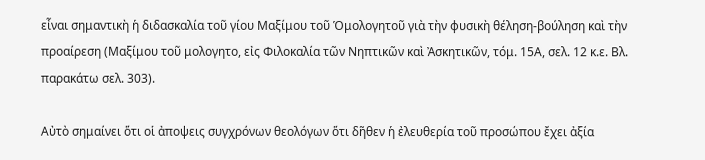εἶναι σημαντικὴ ἡ διδασκαλία τοῦ γίου Μαξίμου τοῦ Ὁμολογητοῦ γιὰ τὴν φυσικὴ θέληση-βούληση καὶ τὴν προαίρεση (Μαξίμου τοῦ μολογητο, εἰς Φιλοκαλία τῶν Νηπτικῶν καὶ Ἀσκητικῶν, τόμ. 15Α, σελ. 12 κ.ε. Βλ. παρακάτω σελ. 303).

Αὐτὸ σημαίνει ὅτι οἱ ἀποψεις συγχρόνων θεολόγων ὅτι δῆθεν ἡ ἐλευθερία τοῦ προσώπου ἔχει ἀξία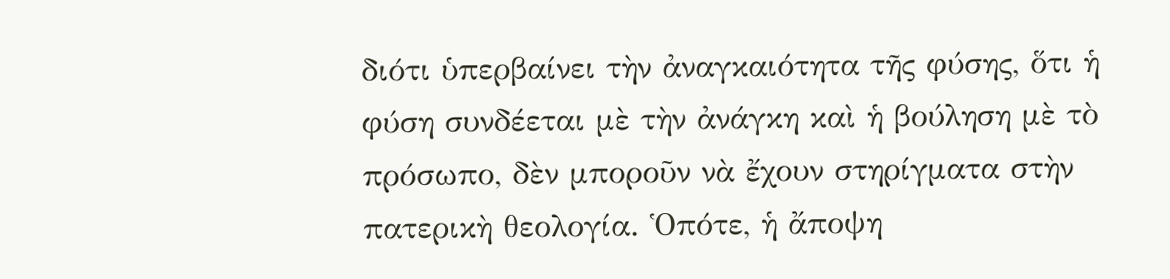διότι ὑπερβαίνει τὴν ἀναγκαιότητα τῆς φύσης, ὅτι ἡ φύση συνδέεται μὲ τὴν ἀνάγκη καὶ ἡ βούληση μὲ τὸ πρόσωπο, δὲν μποροῦν νὰ ἔχουν στηρίγματα στὴν πατερικὴ θεολογία. Ὁπότε, ἡ ἄποψη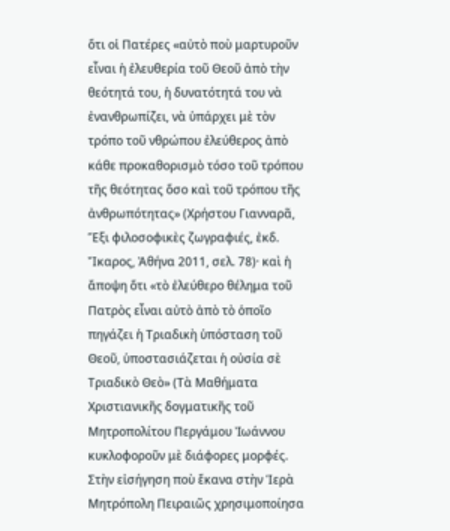ὅτι οἱ Πατέρες «αὐτὸ ποὺ μαρτυροῦν εἶναι ἡ ἐλευθερία τοῦ Θεοῦ ἀπὸ τὴν θεότητά του, ἡ δυνατότητά του νὰ ἐνανθρωπίζει, νὰ ὑπάρχει μὲ τὸν τρόπο τοῦ νθρώπου ἐλεύθερος ἀπὸ κάθε προκαθορισμὸ τόσο τοῦ τρόπου τῆς θεότητας ὅσο καὶ τοῦ τρόπου τῆς ἀνθρωπότητας» (Χρήστου Γιανναρᾶ, Ἕξι φιλοσοφικὲς ζωγραφιές, ἐκδ. Ἴκαρος, Ἀθήνα 2011, σελ. 78)· καὶ ἡ ἄποψη ὅτι «τὸ ἐλεύθερο θέλημα τοῦ Πατρὸς εἶναι αὐτὸ ἀπὸ τὸ ὁποῖο πηγάζει ἡ Τριαδικὴ ὑπόσταση τοῦ Θεοῦ, ὑποστασιάζεται ἡ οὐσία σὲ Τριαδικὸ Θεὸ» (Τὰ Μαθήματα Χριστιανικῆς δογματικῆς τοῦ Μητροπολίτου Περγάμου Ἰωάννου κυκλοφοροῦν μὲ διάφορες μορφές. Στὴν εἰσήγηση ποὺ ἔκανα στὴν Ἱερὰ Μητρόπολη Πειραιῶς χρησιμοποίησα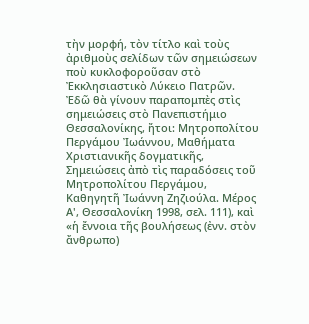τὴν μορφή, τὸν τίτλο καὶ τοὺς ἀριθμοὺς σελίδων τῶν σημειώσεων ποὺ κυκλοφοροῦσαν στὸ Ἐκκλησιαστικὸ Λύκειο Πατρῶν. Ἐδῶ θὰ γίνουν παραπομπὲς στὶς σημειώσεις στὸ Πανεπιστήμιο Θεσσαλονίκης, ἤτοι: Μητροπολίτου Περγάμου Ἰωάννου, Μαθήματα Χριστιανικῆς δογματικῆς, Σημειώσεις ἀπὸ τὶς παραδόσεις τοῦ Μητροπολίτου Περγάμου, Καθηγητῆ Ἰωάννη Ζηζιούλα. Μέρος Α', Θεσσαλονίκη 1998, σελ. 111), καὶ «ἡ ἔννοια τῆς βουλήσεως (ἐνν. στὸν ἄνθρωπο)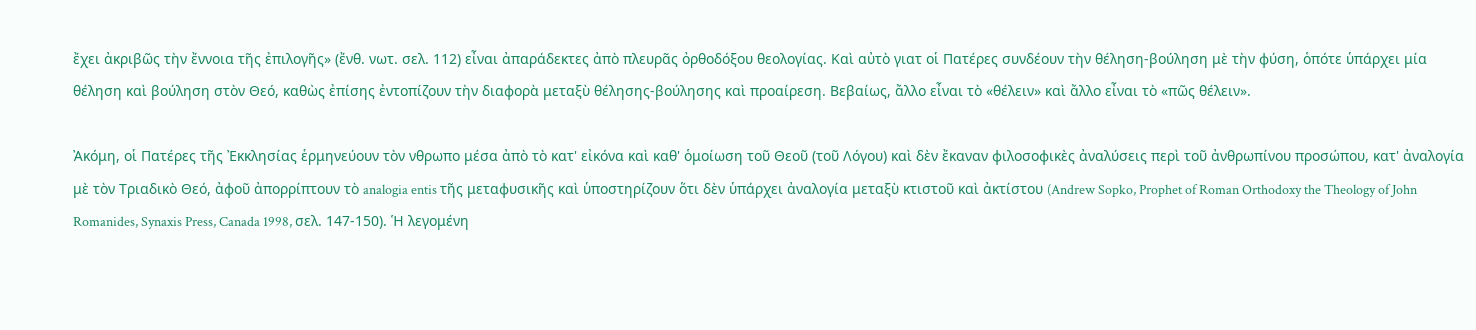ἔχει ἀκριβῶς τὴν ἔννοια τῆς ἐπιλογῆς» (ἔνθ. νωτ. σελ. 112) εἶναι ἀπαράδεκτες ἀπὸ πλευρᾶς ὀρθοδόξου θεολογίας. Καὶ αὐτὸ γιατ οἱ Πατέρες συνδέουν τὴν θέληση-βούληση μὲ τὴν φύση, ὁπότε ὑπάρχει μία θέληση καὶ βούληση στὸν Θεό, καθὼς ἐπίσης ἐντοπίζουν τὴν διαφορὰ μεταξὺ θέλησης-βούλησης καὶ προαίρεση. Βεβαίως, ἄλλο εἶναι τὸ «θέλειν» καὶ ἄλλο εἶναι τὸ «πῶς θέλειν».

Ἀκόμη, οἱ Πατέρες τῆς Ἐκκλησίας ἑρμηνεύουν τὸν νθρωπο μέσα ἀπὸ τὸ κατ' εἰκόνα καὶ καθ' ὁμοίωση τοῦ Θεοῦ (τοῦ Λόγου) καὶ δὲν ἔκαναν φιλοσοφικὲς ἀναλύσεις περὶ τοῦ ἀνθρωπίνου προσώπου, κατ' ἀναλογία μὲ τὸν Τριαδικὸ Θεό, ἀφοῦ ἀπορρίπτουν τὸ analogia entis τῆς μεταφυσικῆς καὶ ὑποστηρίζουν ὅτι δὲν ὑπάρχει ἀναλογία μεταξὺ κτιστοῦ καὶ ἀκτίστου (Andrew Sopko, Prophet of Roman Orthodoxy the Theology of John Romanides, Synaxis Press, Canada 1998, σελ. 147-150). Ἡ λεγομένη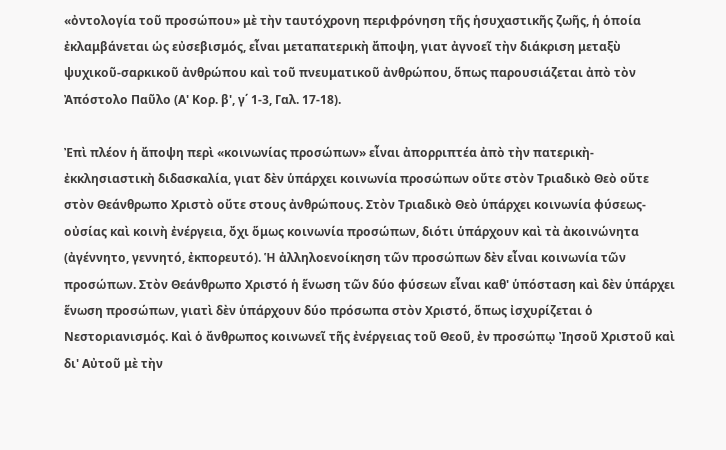«ὀντολογία τοῦ προσώπου» μὲ τὴν ταυτόχρονη περιφρόνηση τῆς ἡσυχαστικῆς ζωῆς, ἡ ὁποία ἐκλαμβάνεται ὡς εὐσεβισμός, εἶναι μεταπατερικὴ ἄποψη, γιατ ἀγνοεῖ τὴν διάκριση μεταξὺ ψυχικοῦ-σαρκικοῦ ἀνθρώπου καὶ τοῦ πνευματικοῦ ἀνθρώπου, ὅπως παρουσιάζεται ἀπὸ τὸν Ἀπόστολο Παῦλο (Α' Κορ. β', γ΄ 1-3, Γαλ. 17-18).

Ἐπὶ πλέον ἡ ἄποψη περὶ «κοινωνίας προσώπων» εἶναι ἀπορριπτέα ἀπὸ τὴν πατερικὴ-ἐκκλησιαστικὴ διδασκαλία, γιατ δὲν ὑπάρχει κοινωνία προσώπων οὔτε στὸν Τριαδικὸ Θεὸ οὔτε στὸν Θεάνθρωπο Χριστὸ οὔτε στους ἀνθρώπους. Στὸν Τριαδικὸ Θεὸ ὑπάρχει κοινωνία φύσεως-οὐσίας καὶ κοινὴ ἐνέργεια, ὄχι ὅμως κοινωνία προσώπων, διότι ὑπάρχουν καὶ τὰ ἀκοινώνητα (ἀγέννητο, γεννητό, ἐκπορευτό). Ἡ ἀλληλοενοίκηση τῶν προσώπων δὲν εἶναι κοινωνία τῶν προσώπων. Στὸν Θεάνθρωπο Χριστό ἡ ἕνωση τῶν δύο φύσεων εἶναι καθ' ὑπόσταση καὶ δὲν ὑπάρχει ἕνωση προσώπων, γιατὶ δὲν ὑπάρχουν δύο πρόσωπα στὸν Χριστό, ὅπως ἰσχυρίζεται ὁ Νεστοριανισμός. Καὶ ὁ ἄνθρωπος κοινωνεῖ τῆς ἐνέργειας τοῦ Θεοῦ, ἐν προσώπῳ Ἰησοῦ Χριστοῦ καὶ δι' Αὐτοῦ μὲ τὴν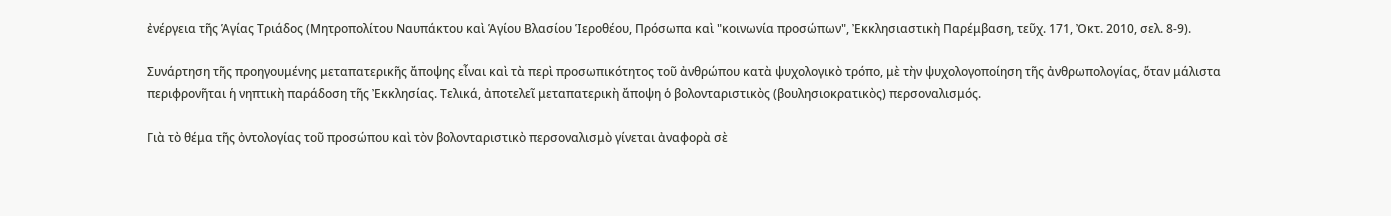ἐνέργεια τῆς Ἁγίας Τριάδος (Μητροπολίτου Ναυπάκτου καὶ Ἁγίου Βλασίου Ἱεροθέου, Πρόσωπα καὶ "κοινωνία προσώπων", Ἐκκλησιαστικὴ Παρέμβαση, τεῦχ. 171, Ὀκτ. 2010, σελ. 8-9).

Συνάρτηση τῆς προηγουμένης μεταπατερικῆς ἄποψης εἶναι καὶ τὰ περὶ προσωπικότητος τοῦ ἀνθρώπου κατὰ ψυχολογικὸ τρόπο, μὲ τὴν ψυχολογοποίηση τῆς ἀνθρωπολογίας, ὅταν μάλιστα περιφρονῆται ἡ νηπτικὴ παράδοση τῆς Ἐκκλησίας. Τελικά, ἀποτελεῖ μεταπατερικὴ ἄποψη ὁ βολονταριστικὸς (βουλησιοκρατικὸς) περσοναλισμός.

Γιὰ τὸ θέμα τῆς ὀντολογίας τοῦ προσώπου καὶ τὸν βολονταριστικὸ περσοναλισμὸ γίνεται ἀναφορὰ σὲ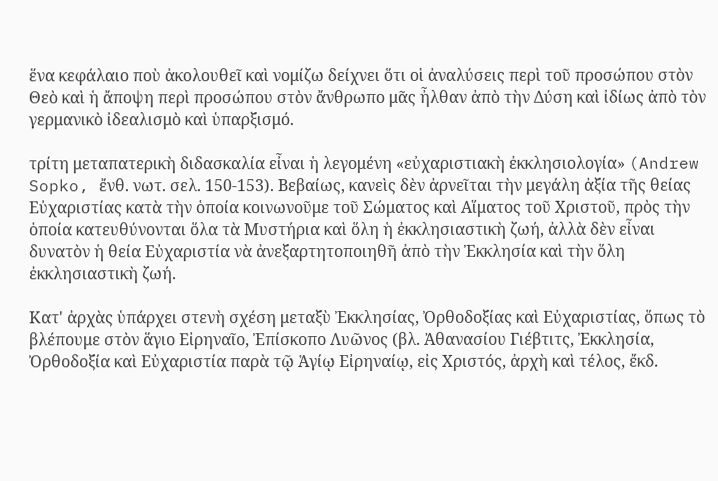ἕνα κεφάλαιο ποὺ ἀκολουθεῖ καὶ νομίζω δείχνει ὅτι οἱ ἀναλύσεις περὶ τοῦ προσώπου στὸν Θεὸ καὶ ἡ ἄποψη περὶ προσώπου στὸν ἄνθρωπο μᾶς ἦλθαν ἀπὸ τὴν Δύση καὶ ἰδίως ἀπὸ τὸν γερμανικὸ ἰδεαλισμὸ καὶ ὑπαρξισμό.

τρίτη μεταπατερικὴ διδασκαλία εἶναι ἡ λεγομένη «εὐχαριστιακὴ ἐκκλησιολογία» (Andrew Sopko, ἔνθ. νωτ. σελ. 150-153). Βεβαίως, κανεὶς δὲν ἀρνεῖται τὴν μεγάλη ἀξία τῆς θείας Εὐχαριστίας κατὰ τὴν ὁποία κοινωνοῦμε τοῦ Σώματος καὶ Αἵματος τοῦ Χριστοῦ, πρὸς τὴν ὁποία κατευθύνονται ὅλα τὰ Μυστήρια καὶ ὅλη ἡ ἐκκλησιαστικὴ ζωή, ἀλλὰ δὲν εἶναι δυνατὸν ἡ θεία Εὐχαριστία νὰ ἀνεξαρτητοποιηθῆ ἀπὸ τὴν Ἐκκλησία καὶ τὴν ὅλη ἐκκλησιαστικὴ ζωή.

Κατ' ἀρχὰς ὑπάρχει στενὴ σχέση μεταξὺ Ἐκκλησίας, Ὀρθοδοξίας καὶ Εὐχαριστίας, ὅπως τὸ βλέπουμε στὸν ἅγιο Εἰρηναῖο, Ἐπίσκοπο Λυῶνος (βλ. Ἀθανασίου Γιέβτιτς, Ἐκκλησία, Ὀρθοδοξία καὶ Εὐχαριστία παρὰ τῷ Ἁγίῳ Εἰρηναίῳ, εἰς Χριστός, ἀρχὴ καὶ τέλος, ἔκδ.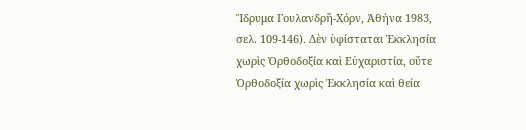Ἵδρυμα Γουλανδρῆ-Χόρν, Ἀθήνα 1983, σελ. 109-146). Δὲν ὑφίσταται Ἐκκλησία χωρὶς Ὀρθοδοξία καὶ Εὐχαριστία, οὔτε Ὀρθοδοξία χωρὶς Ἐκκλησία καὶ θεία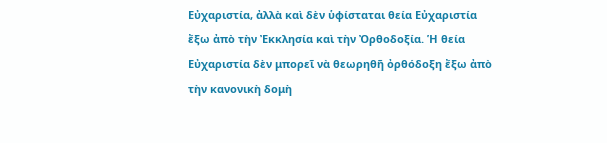Εὐχαριστία, ἀλλὰ καὶ δὲν ὑφίσταται θεία Εὐχαριστία ἔξω ἀπὸ τὴν Ἐκκλησία καὶ τὴν Ὀρθοδοξία. Ἡ θεία Εὐχαριστία δὲν μπορεῖ νὰ θεωρηθῆ ὀρθόδοξη ἔξω ἀπὸ τὴν κανονικὴ δομὴ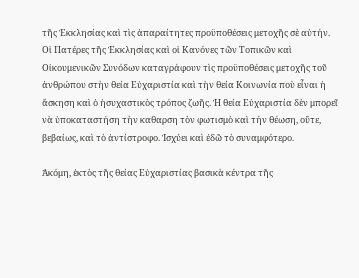τῆς Ἐκκλησίας καὶ τὶς ἀπαραίτητες προϋποθέσεις μετοχῆς σὲ αὐτήν. Οἱ Πατέρες τῆς Ἐκκλησίας καὶ οἱ Κανόνες τῶν Τοπικῶν καὶ Οἰκουμενικῶν Συνόδων καταγράφουν τὶς προϋποθέσεις μετοχῆς τοῦ ἀνθρώπου στὴν θεία Εὐχαριστία καὶ τὴν θεία Κοινωνία ποὺ εἶναι ἡ ἄσκηση καὶ ὁ ἡσυχαστικὸς τρόπος ζωῆς. Ἡ θεία Εὐχαριστία δὲν μπορεῖ νὰ ὑποκαταστήση τὴν καθαρση τὸν φωτισμὸ καὶ τήν θέωση, οὔτε, βεβαίως, καὶ τὸ ἀντίστροφο. Ἰσχύει καὶ ἐδῶ τὸ συναμφότερο.

Ἀκόμη, ἐκτὸς τῆς θείας Εὐχαριστίας βασικὰ κέντρα τῆς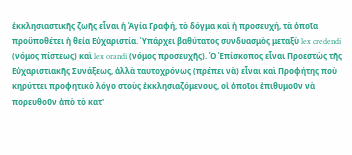ἐκκλησιαστικῆς ζωῆς εἶναι ἡ Ἁγία Γραφή, τὸ δόγμα καὶ ἡ προσευχή, τὰ ὁποῖα προϋποθέτει ἡ θεία Εὐχαριστία. Ὑπάρχει βαθύτατος συνδυασμὸς μεταξὺ lex credendi (νόμος πίστεως) καὶ lex orandi (νόμος προσευχῆς). Ὁ Ἐπίσκοπος εἶναι Προεστὼς τῆς Εὐχαριστιακῆς Συνάξεως, ἀλλὰ ταυτοχρόνως (πρέπει νὰ) εἶναι καὶ Προφήτης ποὺ κηρύττει προφητικὸ λόγο στοὺς ἐκκλησιαζόμενους, οἱ ὁποῖοι ἐπιθυμοῦν νὰ πορευθοῦν ἀπὸ τὸ κατ'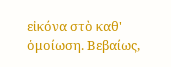εἰκόνα στὸ καθ' ὁμοίωση. Βεβαίως,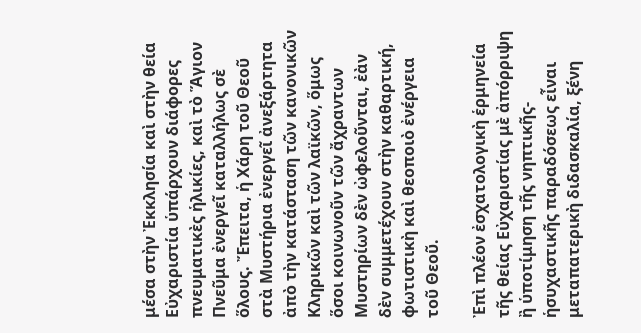μέσα στὴν Ἐκκλησία καὶ στὴν θεία Εὐχαριστία ὑπάρχουν διάφορες πνευματικὲς ἡλικίες, καὶ τὸ Ἅγιον Πνεῦμα ἐνεργεῖ καταλλήλως σὲ ὅλους. Ἔπειτα, ἡ Χάρη τοῦ Θεοῦ στὰ Μυστήρια ἐνεργεῖ ἀνεξάρτητα ἀπὸ τὴν κατάσταση τῶν κανονικῶν Κληρικῶν καὶ τῶν λαϊκῶν, ὅμως ὅσοι κοινωνοῦν τῶν ἄχραντων Μυστηρίων δὲν ὠφελοῦνται, ἐὰν δὲν συμμετέχουν στὴν καθαρτική, φωτιστικὴ καὶ θεοποιὸ ἐνέργεια τοῦ Θεοῦ.

Ἐπὶ πλέον ἐσχατολογικὴ ἑρμηνεία τῆς θείας Εὐχαριστίας μὲ ἀπόρριψη ἢ ὑποτίμηση τῆς νηπτικῆς-ἡσυχαστικῆς παραδόσεως εἶναι μεταπατερικὴ διδασκαλία, ξένη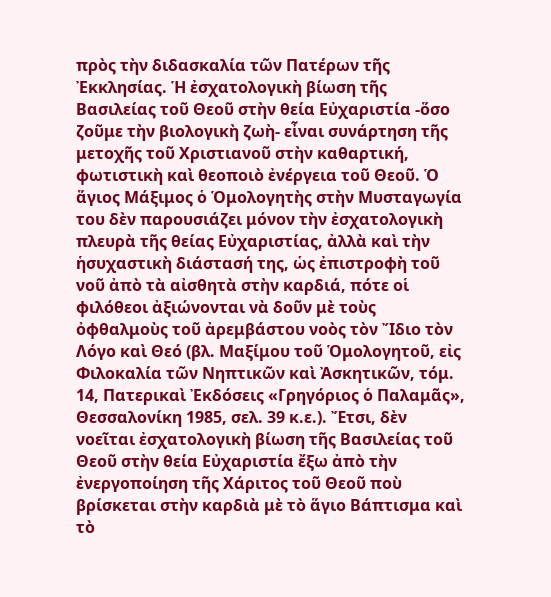πρὸς τὴν διδασκαλία τῶν Πατέρων τῆς Ἐκκλησίας. Ἡ ἐσχατολογικὴ βίωση τῆς Βασιλείας τοῦ Θεοῦ στὴν θεία Εὐχαριστία -ὅσο ζοῦμε τὴν βιολογικὴ ζωὴ- εἶναι συνάρτηση τῆς μετοχῆς τοῦ Χριστιανοῦ στὴν καθαρτική, φωτιστικὴ καὶ θεοποιὸ ἐνέργεια τοῦ Θεοῦ. Ὁ ἅγιος Μάξιμος ὁ Ὁμολογητὴς στὴν Μυσταγωγία του δὲν παρουσιάζει μόνον τὴν ἐσχατολογικὴ πλευρὰ τῆς θείας Εὐχαριστίας, ἀλλὰ καὶ τὴν ἡσυχαστικὴ διάστασή της, ὡς ἐπιστροφὴ τοῦ νοῦ ἀπὸ τὰ αἰσθητὰ στὴν καρδιά, πότε οἱ φιλόθεοι ἀξιώνονται νὰ δοῦν μὲ τοὺς ὀφθαλμοὺς τοῦ ἀρεμβάστου νοὸς τὸν Ἴδιο τὸν Λόγο καὶ Θεό (βλ. Μαξίμου τοῦ Ὁμολογητοῦ, εἰς Φιλοκαλία τῶν Νηπτικῶν καὶ Ἀσκητικῶν, τόμ. 14, Πατερικαὶ Ἐκδόσεις «Γρηγόριος ὁ Παλαμᾶς», Θεσσαλονίκη 1985, σελ. 39 κ.ε.). Ἔτσι, δὲν νοεῖται ἐσχατολογικὴ βίωση τῆς Βασιλείας τοῦ Θεοῦ στὴν θεία Εὐχαριστία ἔξω ἀπὸ τὴν ἐνεργοποίηση τῆς Χάριτος τοῦ Θεοῦ ποὺ βρίσκεται στὴν καρδιὰ μὲ τὸ ἅγιο Βάπτισμα καὶ τὸ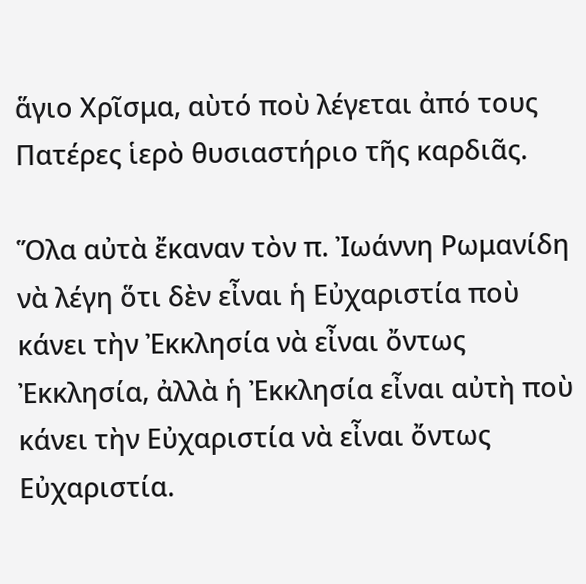ἅγιο Χρῖσμα, αὺτό ποὺ λέγεται ἀπό τους Πατέρες ἱερὸ θυσιαστήριο τῆς καρδιᾶς.

Ὅλα αὐτὰ ἔκαναν τὸν π. Ἰωάννη Ρωμανίδη νὰ λέγη ὅτι δὲν εἶναι ἡ Εὐχαριστία ποὺ κάνει τὴν Ἐκκλησία νὰ εἶναι ὄντως Ἐκκλησία, ἀλλὰ ἡ Ἐκκλησία εἶναι αὐτὴ ποὺ κάνει τὴν Εὐχαριστία νὰ εἶναι ὄντως Εὐχαριστία.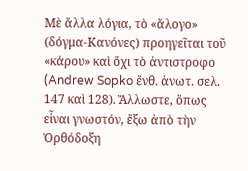Μὲ ἄλλα λόγια, τὸ «ἄλογο» (δόγμα-Κανόνες) προηγεῖται τοῦ «κάρου» καὶ ὄχι τὸ ἀντιστροφο (Andrew Sopko ἔνθ. ἀνωτ. σελ. 147 καὶ 128). Ἄλλωστε, ὅπως εἶναι γνωστόν, ἔξω ἀπὸ τὴν Ὀρθόδοξη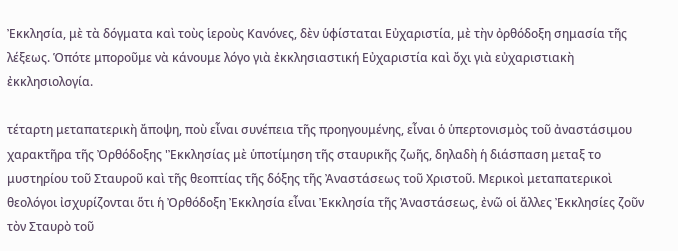Ἐκκλησία, μὲ τὰ δόγματα καὶ τοὺς ἱεροὺς Κανόνες, δὲν ὑφίσταται Εὐχαριστία, μὲ τὴν ὀρθόδοξη σημασία τῆς λέξεως. Ὁπότε μποροῦμε νὰ κάνουμε λόγο γιὰ ἐκκλησιαστική Εὐχαριστία καὶ ὄχι γιὰ εὐχαριστιακὴ ἐκκλησιολογία.

τέταρτη μεταπατερικὴ ἄποψη, ποὺ εἶναι συνέπεια τῆς προηγουμένης, εἶναι ὁ ὑπερτονισμὸς τοῦ ἀναστάσιμου χαρακτῆρα τῆς Ὀρθόδοξης 'Ἐκκλησίας μὲ ὑποτίμηση τῆς σταυρικῆς ζωῆς, δηλαδὴ ἡ διάσπαση μεταξ το μυστηρίου τοῦ Σταυροῦ καὶ τῆς θεοπτίας τῆς δόξης τῆς Ἀναστάσεως τοῦ Χριστοῦ. Μερικοὶ μεταπατερικοὶ θεολόγοι ἰσχυρίζονται ὅτι ἡ Ὀρθόδοξη Ἐκκλησία εἶναι Ἐκκλησία τῆς Ἀναστάσεως, ἐνῶ οἱ ἄλλες Ἐκκλησίες ζοῦν τὸν Σταυρὸ τοῦ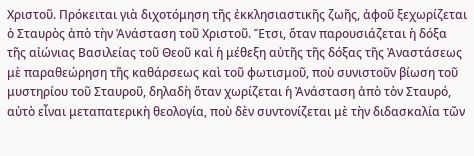Χριστοῦ. Πρόκειται γιὰ διχοτόμηση τῆς ἐκκλησιαστικῆς ζωῆς, ἀφοῦ ξεχωρίζεται ὁ Σταυρὸς ἀπὸ τὴν Ἀνάσταση τοῦ Χριστοῦ. Ἔτσι, ὅταν παρουσιάζεται ἡ δόξα τῆς αἰώνιας Βασιλείας τοῦ Θεοῦ καὶ ἡ μέθεξη αὐτῆς τῆς δόξας τῆς Ἀναστάσεως μὲ παραθεώρηση τῆς καθάρσεως καὶ τοῦ φωτισμοῦ, ποὺ συνιστοῦν βίωση τοῦ μυστηρίου τοῦ Σταυροῦ, δηλαδὴ ὅταν χωρίζεται ἡ Ἀνάσταση ἀπὸ τὸν Σταυρό, αὐτὸ εἶναι μεταπατερικὴ θεολογία, ποὺ δὲν συντονίζεται μὲ τὴν διδασκαλία τῶν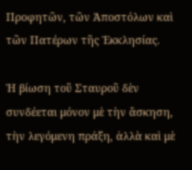Προφητῶν, τῶν Ἀποστόλων καὶ τῶν Πατέρων τῆς Ἐκκλησίας.

Ἡ βίωση τοῦ Σταυροῦ δὲν συνδέεται μόνον μὲ τὴν ἄσκηση, τὴν λεγόμενη πράξη, ἀλλὰ καὶ μὲ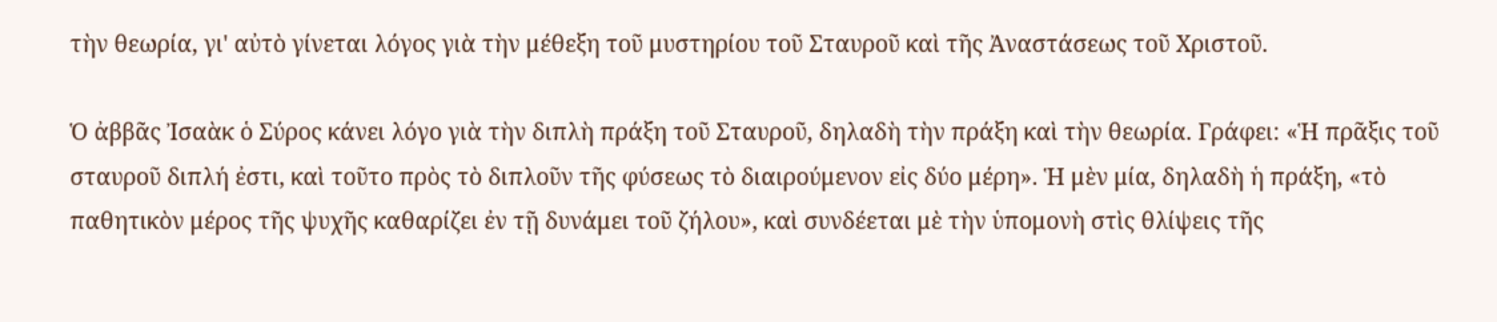τὴν θεωρία, γι' αὐτὸ γίνεται λόγος γιὰ τὴν μέθεξη τοῦ μυστηρίου τοῦ Σταυροῦ καὶ τῆς Ἀναστάσεως τοῦ Χριστοῦ.

Ὁ ἀββᾶς Ἰσαὰκ ὁ Σύρος κάνει λόγο γιὰ τὴν διπλὴ πράξη τοῦ Σταυροῦ, δηλαδὴ τὴν πράξη καὶ τὴν θεωρία. Γράφει: «Ἡ πρᾶξις τοῦ σταυροῦ διπλή ἐστι, καὶ τοῦτο πρὸς τὸ διπλοῦν τῆς φύσεως τὸ διαιρούμενον εἰς δύο μέρη». Ἡ μὲν μία, δηλαδὴ ἡ πράξη, «τὸ παθητικὸν μέρος τῆς ψυχῆς καθαρίζει ἐν τῇ δυνάμει τοῦ ζήλου», καὶ συνδέεται μὲ τὴν ὑπομονὴ στὶς θλίψεις τῆς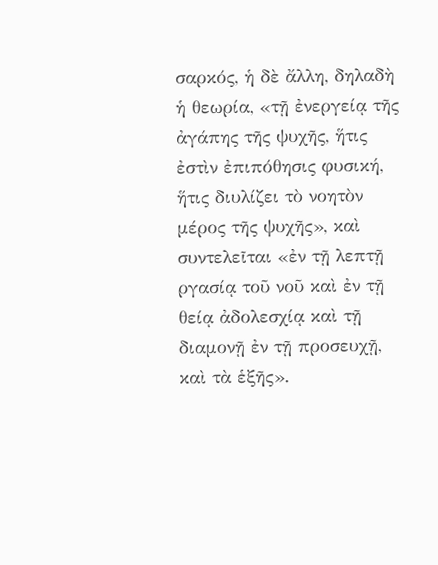σαρκός, ἡ δὲ ἄλλη, δηλαδὴ ἡ θεωρία, «τῇ ἐνεργείᾳ τῆς ἀγάπης τῆς ψυχῆς, ἥτις ἐστὶν ἐπιπόθησις φυσική, ἥτις διυλίζει τὸ νοητὸν μέρος τῆς ψυχῆς», καὶ συντελεῖται «ἐν τῇ λεπτῇ ργασίᾳ τοῦ νοῦ καὶ ἐν τῇ θείᾳ ἀδολεσχίᾳ καὶ τῇ διαμονῇ ἐν τῇ προσευχῇ, καὶ τὰ ἑξῆς».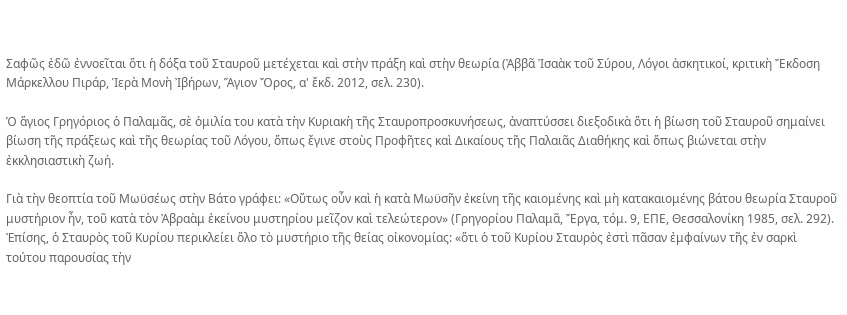Σαφῶς ἐδῶ ἐννοεῖται ὅτι ἡ δόξα τοῦ Σταυροῦ μετέχεται καὶ στὴν πράξη καὶ στὴν θεωρία (Ἀββᾶ Ἰσαὰκ τοῦ Σύρου, Λόγοι ἀσκητικοί, κριτικὴ Ἔκδοση Μάρκελλου Πιράρ, Ἱερὰ Μονὴ Ἰβήρων, Ἅγιον Ὄρος, α' ἔκδ. 2012, σελ. 230).

Ὁ ἅγιος Γρηγόριος ὁ Παλαμᾶς, σὲ ὁμιλία του κατὰ τὴν Κυριακὴ τῆς Σταυροπροσκυνήσεως, ἀναπτύσσει διεξοδικὰ ὅτι ἡ βίωση τοῦ Σταυροῦ σημαίνει βίωση τῆς πράξεως καὶ τῆς θεωρίας τοῦ Λόγου, ὅπως ἔγινε στοὺς Προφῆτες καὶ Δικαίους τῆς Παλαιᾶς Διαθήκης καὶ ὅπως βιώνεται στὴν ἐκκλησιαστικὴ ζωή.

Γιὰ τὴν θεοπτία τοῦ Μωϋσέως στὴν Βάτο γράφει: «Οὕτως οὖν καὶ ἡ κατὰ Μωϋσῆν ἐκείνη τῆς καιομένης καὶ μὴ κατακαιομένης βάτου θεωρία Σταυροῦ μυστήριον ἦν, τοῦ κατὰ τὸν Ἀβραὰμ ἐκείνου μυστηρίου μεῖζον καὶ τελεώτερον» (Γρηγορίου Παλαμᾶ, Ἔργα, τόμ. 9, ΕΠΕ, Θεσσαλονίκη 1985, σελ. 292). Ἐπίσης, ὁ Σταυρὸς τοῦ Κυρίου περικλείει ὅλο τὸ μυστήριο τῆς θείας οἰκονομίας: «ὅτι ὁ τοῦ Κυρίου Σταυρὸς ἐστὶ πᾶσαν ἐμφαίνων τῆς ἐν σαρκὶ τούτου παρουσίας τὴν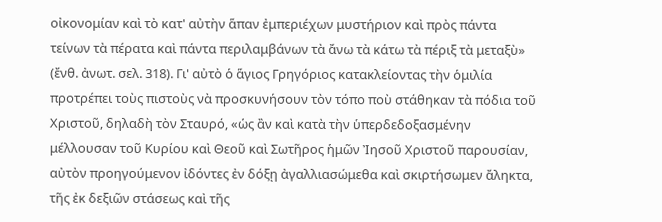οἰκονομίαν καὶ τὸ κατ' αὐτὴν ἅπαν ἐμπεριέχων μυστήριον καὶ πρὸς πάντα τείνων τὰ πέρατα καὶ πάντα περιλαμβάνων τὰ ἄνω τὰ κάτω τὰ πέριξ τὰ μεταξὺ» (ἔνθ. ἀνωτ. σελ. 318). Γι' αὐτὸ ὁ ἅγιος Γρηγόριος κατακλείοντας τὴν ὁμιλία προτρέπει τοὺς πιστοὺς νὰ προσκυνήσουν τὸν τόπο ποὺ στάθηκαν τὰ πόδια τοῦ Χριστοῦ, δηλαδὴ τὸν Σταυρό, «ὡς ἂν καὶ κατὰ τὴν ὑπερδεδοξασμένην μέλλουσαν τοῦ Κυρίου καὶ Θεοῦ καὶ Σωτῆρος ἡμῶν Ἰησοῦ Χριστοῦ παρουσίαν, αὐτὸν προηγούμενον ἰδόντες ἐν δόξῃ ἀγαλλιασώμεθα καὶ σκιρτήσωμεν ἄληκτα, τῆς ἐκ δεξιῶν στάσεως καὶ τῆς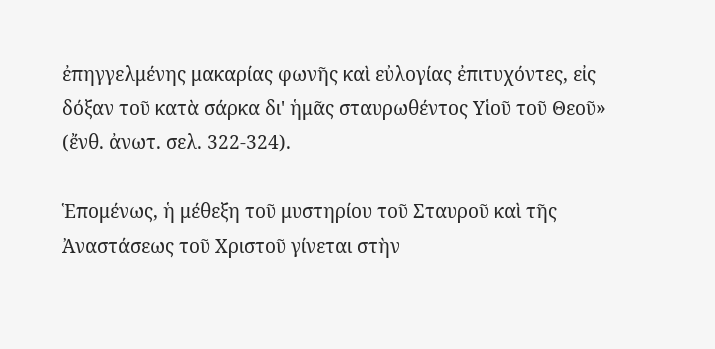ἐπηγγελμένης μακαρίας φωνῆς καὶ εὐλογίας ἐπιτυχόντες, εἰς δόξαν τοῦ κατὰ σάρκα δι' ἡμᾶς σταυρωθέντος Υἱοῦ τοῦ Θεοῦ» (ἔνθ. ἀνωτ. σελ. 322-324).

Ἑπομένως, ἡ μέθεξη τοῦ μυστηρίου τοῦ Σταυροῦ καὶ τῆς Ἀναστάσεως τοῦ Χριστοῦ γίνεται στὴν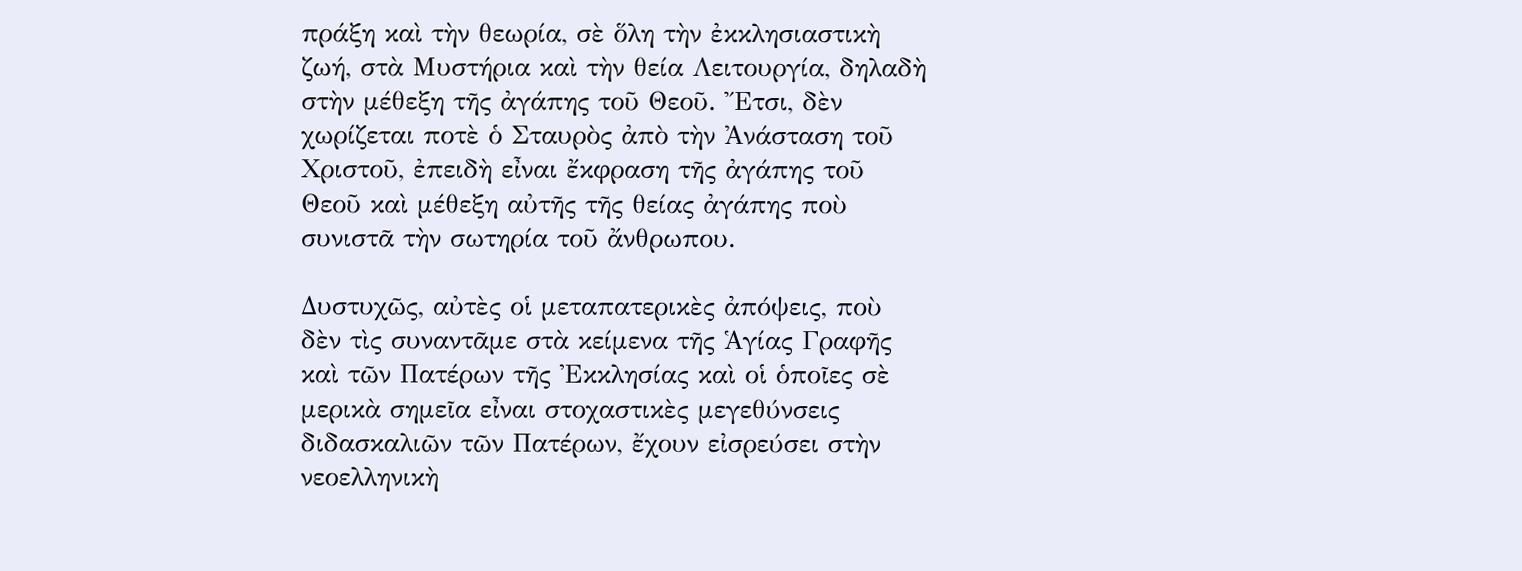πράξη καὶ τὴν θεωρία, σὲ ὅλη τὴν ἐκκλησιαστικὴ ζωή, στὰ Μυστήρια καὶ τὴν θεία Λειτουργία, δηλαδὴ στὴν μέθεξη τῆς ἀγάπης τοῦ Θεοῦ. Ἔτσι, δὲν χωρίζεται ποτὲ ὁ Σταυρὸς ἀπὸ τὴν Ἀνάσταση τοῦ Χριστοῦ, ἐπειδὴ εἶναι ἔκφραση τῆς ἀγάπης τοῦ Θεοῦ καὶ μέθεξη αὐτῆς τῆς θείας ἀγάπης ποὺ συνιστᾶ τὴν σωτηρία τοῦ ἄνθρωπου.

Δυστυχῶς, αὐτὲς οἱ μεταπατερικὲς ἀπόψεις, ποὺ δὲν τὶς συναντᾶμε στὰ κείμενα τῆς Ἁγίας Γραφῆς καὶ τῶν Πατέρων τῆς Ἐκκλησίας καὶ οἱ ὁποῖες σὲ μερικὰ σημεῖα εἶναι στοχαστικὲς μεγεθύνσεις διδασκαλιῶν τῶν Πατέρων, ἔχουν εἰσρεύσει στὴν νεοελληνικὴ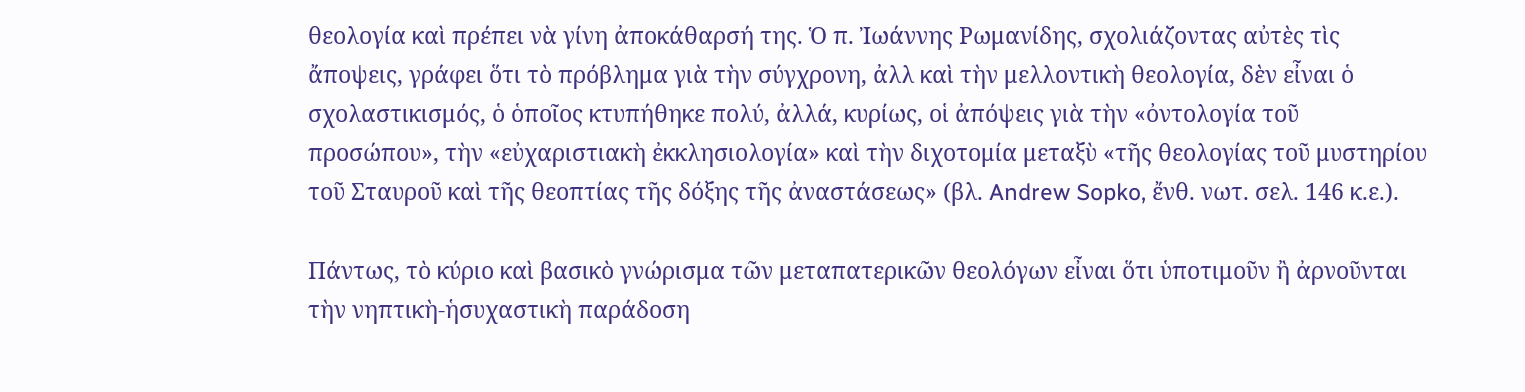θεολογία καὶ πρέπει νὰ γίνη ἀποκάθαρσή της. Ὁ π. Ἰωάννης Ρωμανίδης, σχολιάζοντας αὐτὲς τὶς ἄποψεις, γράφει ὅτι τὸ πρόβλημα γιὰ τὴν σύγχρονη, ἀλλ καὶ τὴν μελλοντικὴ θεολογία, δὲν εἶναι ὁ σχολαστικισμός, ὁ ὁποῖος κτυπήθηκε πολύ, ἀλλά, κυρίως, οἱ ἀπόψεις γιὰ τὴν «ὀντολογία τοῦ προσώπου», τὴν «εὐχαριστιακὴ ἐκκλησιολογία» καὶ τὴν διχοτομία μεταξὺ «τῆς θεολογίας τοῦ μυστηρίου τοῦ Σταυροῦ καὶ τῆς θεοπτίας τῆς δόξης τῆς ἀναστάσεως» (βλ. Andrew Sopko, ἔνθ. νωτ. σελ. 146 κ.ε.).

Πάντως, τὸ κύριο καὶ βασικὸ γνώρισμα τῶν μεταπατερικῶν θεολόγων εἶναι ὅτι ὑποτιμοῦν ἢ ἀρνοῦνται τὴν νηπτικὴ-ἡσυχαστικὴ παράδοση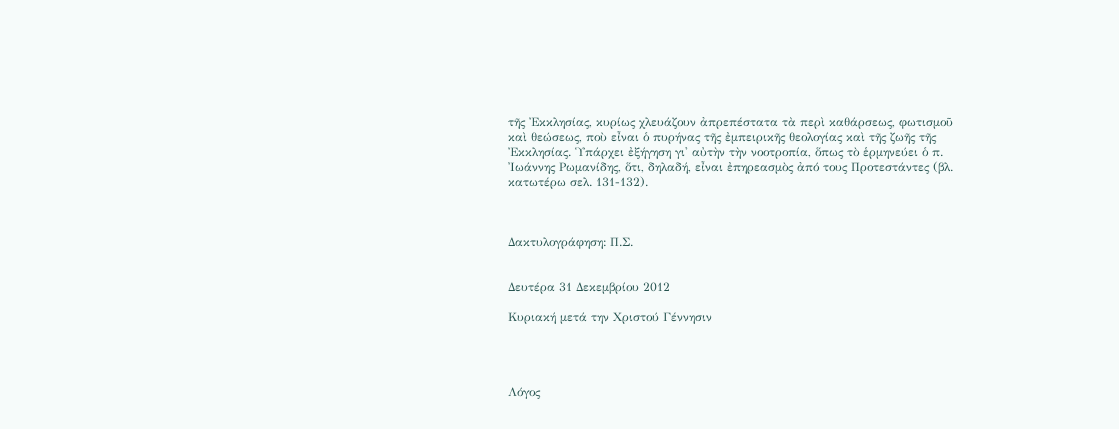τῆς Ἐκκλησίας, κυρίως χλευάζουν ἀπρεπέστατα τὰ περὶ καθάρσεως, φωτισμοῦ καὶ θεώσεως, ποὺ εἶναι ὁ πυρήνας τῆς ἐμπειρικῆς θεολογίας καὶ τῆς ζωῆς τῆς Ἐκκλησίας. Ὑπάρχει ἐξήγηση γι' αὐτὴν τὴν νοοτροπία, ὅπως τὸ ἑρμηνεύει ὁ π. Ἰωάννης Ρωμανίδης, ὅτι, δηλαδή, εἶναι ἐπηρεασμὸς ἀπό τους Προτεστάντες (βλ. κατωτέρω σελ. 131-132).



Δακτυλογράφηση: Π.Σ.


Δευτέρα 31 Δεκεμβρίου 2012

Κυριακή μετά την Χριστού Γέννησιν




Λόγος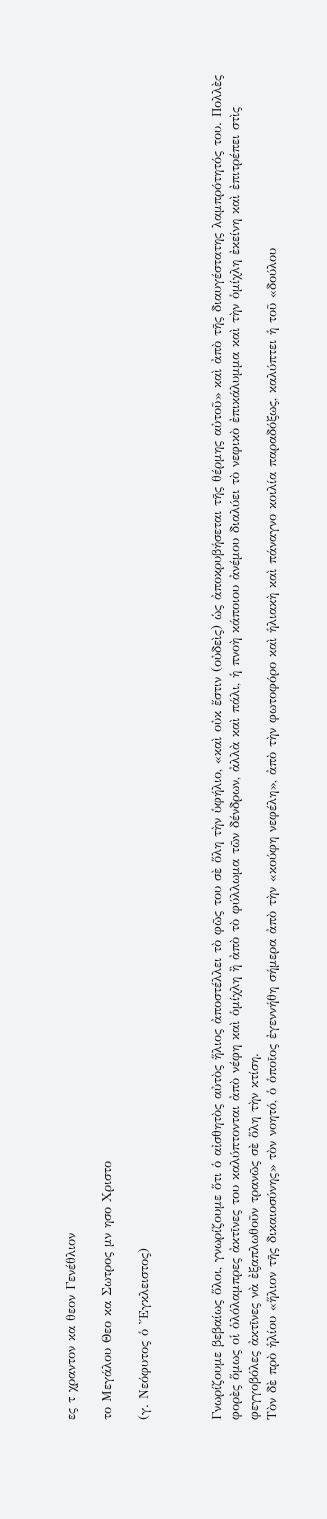ες τ χραντον κα θεον Γενέθλιον

το Μεγάλου Θεο κα Σωτρος μν ησο Χριστο

(γ. Νεόφυτος ὁ Ἔγκλειστος)



Γνωρίζουμε βεβαίως ὅλοι, γνωρίζουμε ὅτι ὁ αἰσθητὸς αὐτὸς ἥλιος ἀποστέλλει τὸ φῶς του σὲ ὅλη τὴν ὑφήλιο, «καὶ οὐκ ἔστιν (οὐδεὶς) ὡς ἀποκρυβήσεται τῆς θέρμης αὐτοῦ» καὶ ἀπὸ τῆς διαυγέστατης λαμπρότητός του. Πολλὲς φορὲς ὅμως οἱ ὁλόλαμπρες ἀκτῖνες του καλύπτονται ἀπὸ νέφη καὶ ὁμίχλη ἢ ἀπὸ τὸ φύλλωμα τῶν δένδρων, ἀλλὰ καὶ πάλι, ἡ πνοὴ κάποιου ἀνέμου διαλύει τὸ νεφικὸ ἐπικάλυμμα καὶ τὴν ὁμίχλη ἐκείνη καὶ ἐπιτρέπει στὶς φεγγοβόλες ἀκτῖνες νὰ ἐξαπλωθοῦν τρανῶς σὲ ὅλη τὴν κτίση.
Τὸν δὲ πρὸ ἡλίου «ἥλιον τῆς δικαιοσύνης» τὸν νοητό, ὁ ὁποῖος ἐγεννήθη σήμερα ἀπὸ τὴν «κούφη νεφέλη», ἀπὸ τὴν φωτοφόρο καὶ ἡλιακὴ καὶ πάναγνο κοιλία παραδόξως, καλύπτει ἡ τοῦ «δούλου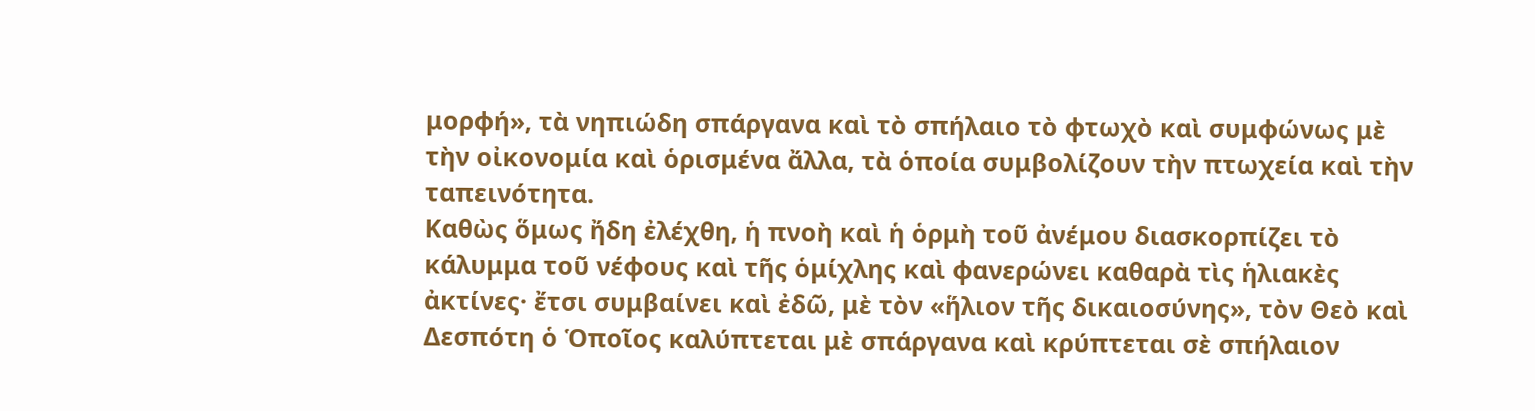μορφή», τὰ νηπιώδη σπάργανα καὶ τὸ σπήλαιο τὸ φτωχὸ καὶ συμφώνως μὲ τὴν οἰκονομία καὶ ὁρισμένα ἄλλα, τὰ ὁποία συμβολίζουν τὴν πτωχεία καὶ τὴν ταπεινότητα.
Καθὼς ὅμως ἤδη ἐλέχθη, ἡ πνοὴ καὶ ἡ ὁρμὴ τοῦ ἀνέμου διασκορπίζει τὸ κάλυμμα τοῦ νέφους καὶ τῆς ὁμίχλης καὶ φανερώνει καθαρὰ τὶς ἡλιακὲς ἀκτίνες· ἔτσι συμβαίνει καὶ ἐδῶ, μὲ τὸν «ἥλιον τῆς δικαιοσύνης», τὸν Θεὸ καὶ Δεσπότη ὁ Ὁποῖος καλύπτεται μὲ σπάργανα καὶ κρύπτεται σὲ σπήλαιον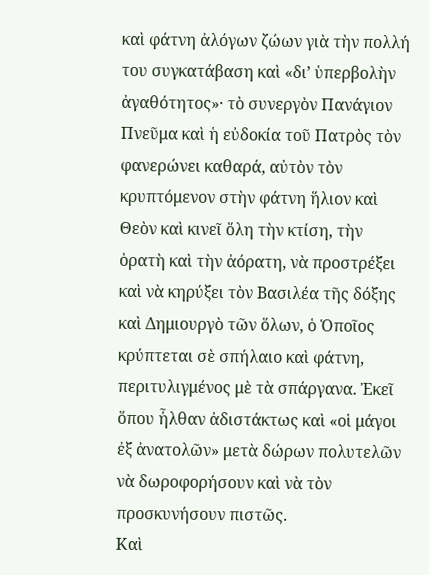καὶ φάτνη ἀλόγων ζώων γιὰ τὴν πολλή του συγκατάβαση καὶ «δι’ ὑπερβολὴν ἀγαθότητος»· τὸ συνεργὸν Πανάγιον Πνεῦμα καὶ ἡ εὐδοκία τοῦ Πατρὸς τὸν φανερώνει καθαρά, αὐτὸν τὸν κρυπτόμενον στὴν φάτνη ἥλιον καὶ Θεὸν καὶ κινεῖ ὅλη τὴν κτίση, τὴν ὁρατὴ καὶ τὴν ἀόρατη, νὰ προστρέξει καὶ νὰ κηρύξει τὸν Βασιλέα τῆς δόξης καὶ Δημιουργὸ τῶν ὅλων, ὁ Ὁποῖος κρύπτεται σὲ σπήλαιο καὶ φάτνη, περιτυλιγμένος μὲ τὰ σπάργανα. Ἐκεῖ ὅπου ἦλθαν ἀδιστάκτως καὶ «οἱ μάγοι ἐξ ἀνατολῶν» μετὰ δώρων πολυτελῶν νὰ δωροφορήσουν καὶ νὰ τὸν προσκυνήσουν πιστῶς.
Καὶ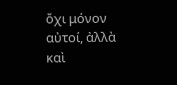ὄχι μόνον αὐτοί, ἀλλὰ καὶ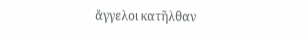ἄγγελοι κατῆλθαν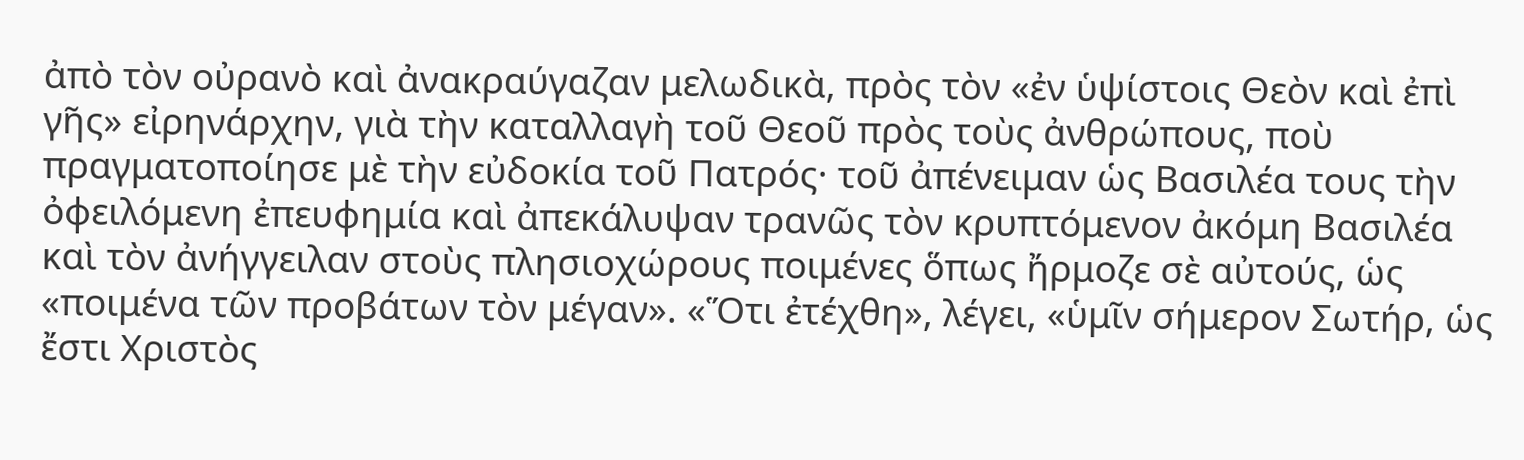ἀπὸ τὸν οὐρανὸ καὶ ἀνακραύγαζαν μελωδικὰ, πρὸς τὸν «ἐν ὑψίστοις Θεὸν καὶ ἐπὶ γῆς» εἰρηνάρχην, γιὰ τὴν καταλλαγὴ τοῦ Θεοῦ πρὸς τοὺς ἀνθρώπους, ποὺ πραγματοποίησε μὲ τὴν εὐδοκία τοῦ Πατρός· τοῦ ἀπένειμαν ὡς Βασιλέα τους τὴν ὀφειλόμενη ἐπευφημία καὶ ἀπεκάλυψαν τρανῶς τὸν κρυπτόμενον ἀκόμη Βασιλέα καὶ τὸν ἀνήγγειλαν στοὺς πλησιοχώρους ποιμένες ὅπως ἤρμοζε σὲ αὐτούς, ὡς «ποιμένα τῶν προβάτων τὸν μέγαν». «Ὅτι ἐτέχθη», λέγει, «ὑμῖν σήμερον Σωτήρ, ὡς ἔστι Χριστὸς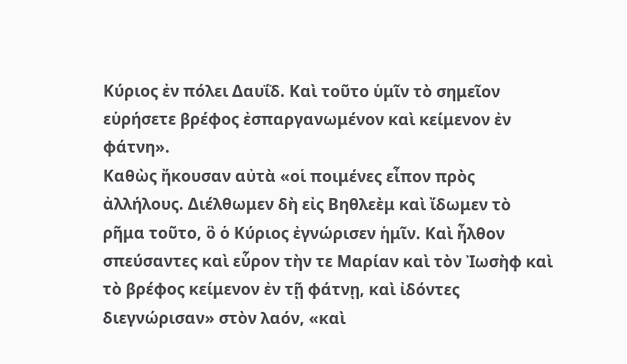Κύριος ἐν πόλει Δαυΐδ. Καὶ τοῦτο ὑμῖν τὸ σημεῖον εὑρήσετε βρέφος ἐσπαργανωμένον καὶ κείμενον ἐν φάτνη».
Καθὼς ἤκουσαν αὐτὰ «οἱ ποιμένες εἶπον πρὸς ἀλλήλους. Διέλθωμεν δὴ εἰς Βηθλεὲμ καὶ ἴδωμεν τὸ ρῆμα τοῦτο, ὃ ὁ Κύριος ἐγνώρισεν ἡμῖν. Καὶ ἦλθον σπεύσαντες καὶ εὗρον τὴν τε Μαρίαν καὶ τὸν Ἰωσὴφ καὶ τὸ βρέφος κείμενον ἐν τῇ φάτνῃ, καὶ ἰδόντες διεγνώρισαν» στὸν λαόν, «καὶ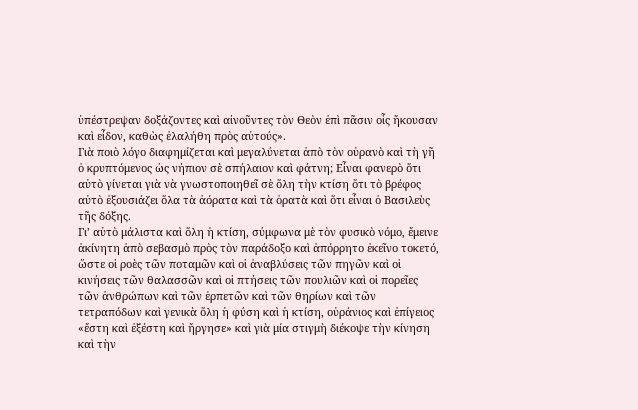ὑπέστρεψαν δοξάζοντες καὶ αἰνοῦντες τὸν Θεὸν ἐπὶ πᾶσιν οἷς ἤκουσαν καὶ εἶδον, καθὼς ἐλαλήθη πρὸς αὐτούς».
Γιὰ ποιὸ λόγο διαφημίζεται καὶ μεγαλύνεται ἀπὸ τὸν οὐρανὸ καὶ τὴ γῆ ὁ κρυπτόμενος ὡς νήπιον σὲ σπήλαιον καὶ φάτνη; Εἶναι φανερὸ ὅτι αὐτὸ γίνεται γιὰ νὰ γνωστοποιηθεῖ σὲ ὅλη τὴν κτίση ὅτι τὸ βρέφος αὐτὸ ἐξουσιάζει ὅλα τὰ ἀόρατα καὶ τὰ ὁρατὰ καὶ ὅτι εἶναι ὁ Βασιλεὺς τῆς δόξης.
Γι’ αὐτὸ μάλιστα καὶ ὅλη ἡ κτίση, σύμφωνα μὲ τὸν φυσικὸ νόμο, ἔμεινε ἀκίνητη ἀπὸ σεβασμὸ πρὸς τὸν παράδοξο καὶ ἀπόρρητο ἐκεῖνο τοκετό, ὥστε οἱ ροὲς τῶν ποταμῶν καὶ οἱ ἀναβλύσεις τῶν πηγῶν καὶ οἱ κινήσεις τῶν θαλασσῶν καὶ οἱ πτήσεις τῶν πουλιῶν καὶ οἱ πορεῖες τῶν ἀνθρώπων καὶ τῶν ἑρπετῶν καὶ τῶν θηρίων καὶ τῶν τετραπόδων καὶ γενικὰ ὅλη ἡ φύση καὶ ἡ κτίση, οὐράνιος καὶ ἐπίγειος «ἔστη καὶ ἐξέστη καὶ ἤργησε» καὶ γιὰ μία στιγμὴ διέκοψε τὴν κίνηση καὶ τὴν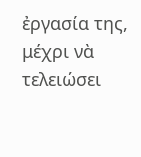ἐργασία της, μέχρι νὰ τελειώσει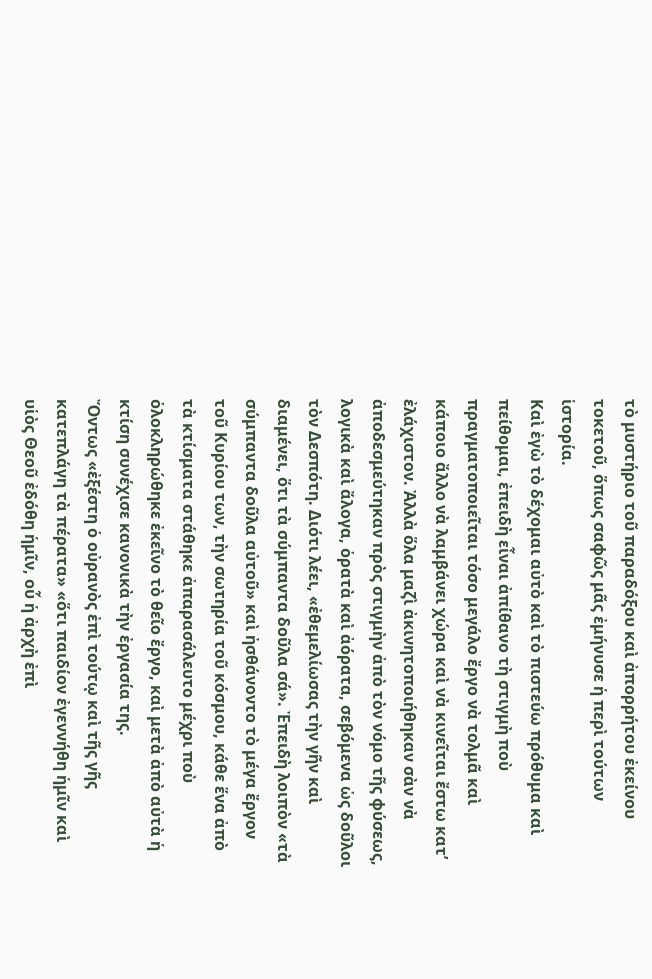τὸ μυστήριο τοῦ παραδόξου καὶ ἀπορρήτου ἐκείνου τοκετοῦ, ὅπως σαφῶς μᾶς ἐμήνυσε ἡ περὶ τούτων ἱστορία.
Καὶ ἐγὼ τὸ δέχομαι αὐτὸ καὶ τὸ πιστεύω πρόθυμα καὶ πείθομαι, ἐπειδὴ εἶναι ἀπίθανο τὴ στιγμὴ ποὺ πραγματοποιεῖται τόσο μεγάλο ἔργο νὰ τολμᾶ καὶ κάποιο ἄλλο νὰ λαμβάνει χώρα καὶ νὰ κινεῖται ἔστω κατ’ ἐλάχιστον. Ἀλλὰ ὅλα μαζὶ ἀκινητοποιήθηκαν σὰν νὰ ἀποδεσμεύτηκαν πρὸς στιγμὴν ἀπὸ τὸν νόμο τῆς φύσεως, λογικὰ καὶ ἄλογα, ὁρατὰ καὶ ἀόρατα, σεβόμενα ὡς δοῦλοι τὸν Δεσπότη. Διότι λέει, «ἐθεμελίωσας τὴν γῆν καὶ διαμένει, ὅτι τὰ σύμπαντα δοῦλα σά». Ἐπειδὴ λοιπὸν «τὰ σύμπαντα δοῦλα αὐτοῦ» καὶ ἠσθάνοντο τὸ μέγα ἔργον τοῦ Κυρίου των, τὴν σωτηρία τοῦ κόσμου, κάθε ἕνα ἀπὸ τὰ κτίσματα στάθηκε ἀπαρασάλευτο μέχρι ποὺ ὁλοκληρώθηκε ἐκεῖνο τὸ θεῖο ἔργο, καὶ μετὰ ἀπὸ αὐτὰ ἡ κτίση συνέχισε κανονικὰ τὴν ἐργασία της.
Ὄντως «ἐξέστη ὁ οὐρανὸς ἐπὶ τούτῳ καὶ τῆς γῆς κατεπλάγη τὰ πέρατα» «ὅτι παιδίον ἐγεννήθη ἡμῖν καὶ υἱὸς Θεοῦ ἐδόθη ἡμῖν, οὗ ἡ ἀρχὴ ἐπὶ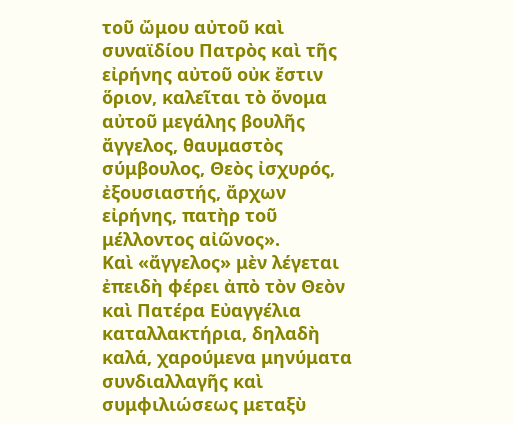τοῦ ὤμου αὐτοῦ καὶ συναϊδίου Πατρὸς καὶ τῆς εἰρήνης αὐτοῦ οὐκ ἔστιν ὅριον, καλεῖται τὸ ὄνομα αὐτοῦ μεγάλης βουλῆς ἄγγελος, θαυμαστὸς σύμβουλος, Θεὸς ἰσχυρός, ἐξουσιαστής, ἄρχων εἰρήνης, πατὴρ τοῦ μέλλοντος αἰῶνος».
Καὶ «ἄγγελος» μὲν λέγεται ἐπειδὴ φέρει ἀπὸ τὸν Θεὸν καὶ Πατέρα Εὐαγγέλια καταλλακτήρια, δηλαδὴ καλά, χαρούμενα μηνύματα συνδιαλλαγῆς καὶ συμφιλιώσεως μεταξὺ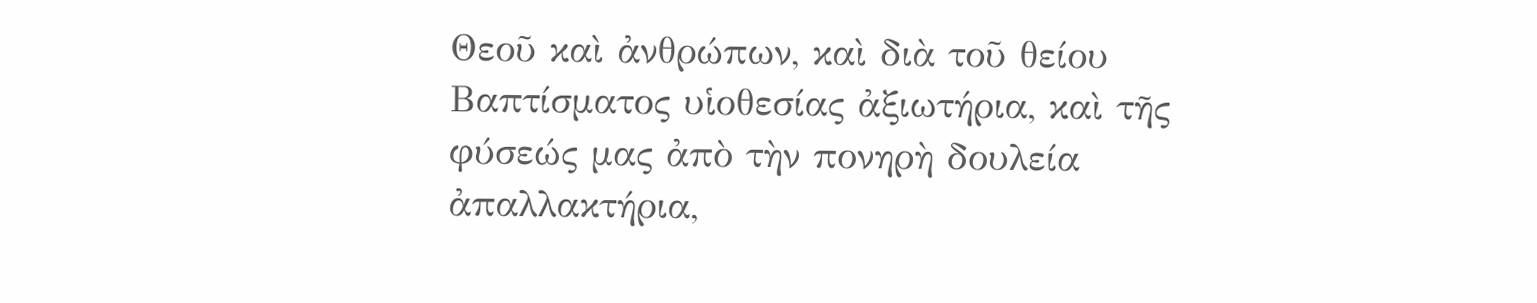Θεοῦ καὶ ἀνθρώπων, καὶ διὰ τοῦ θείου Βαπτίσματος υἱοθεσίας ἀξιωτήρια, καὶ τῆς φύσεώς μας ἀπὸ τὴν πονηρὴ δουλεία ἀπαλλακτήρια,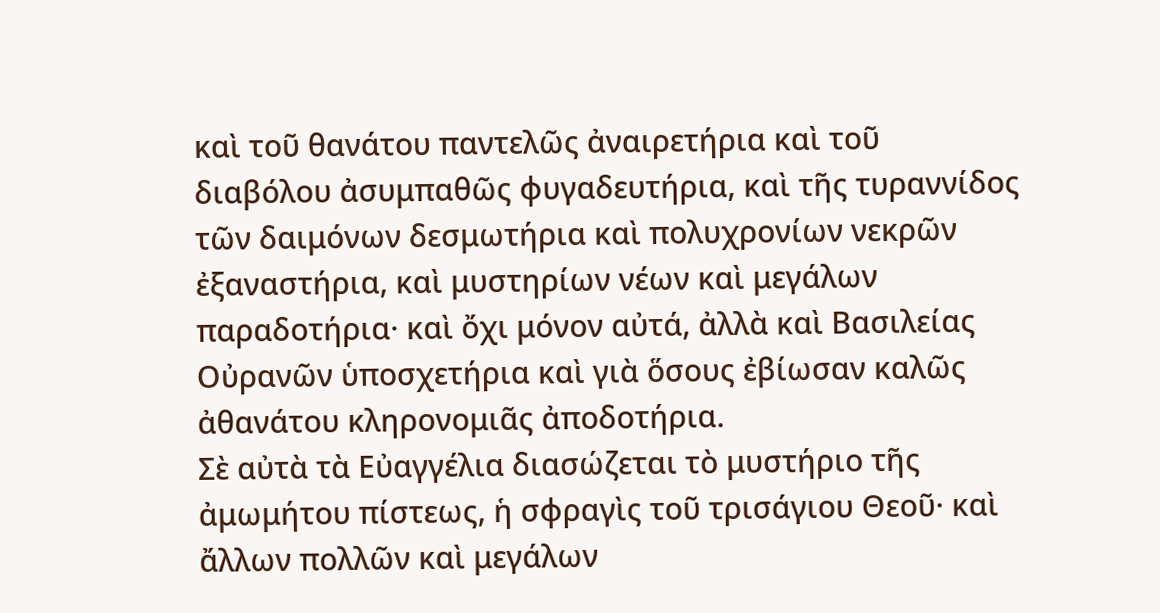καὶ τοῦ θανάτου παντελῶς ἀναιρετήρια καὶ τοῦ διαβόλου ἀσυμπαθῶς φυγαδευτήρια, καὶ τῆς τυραννίδος τῶν δαιμόνων δεσμωτήρια καὶ πολυχρονίων νεκρῶν ἐξαναστήρια, καὶ μυστηρίων νέων καὶ μεγάλων παραδοτήρια· καὶ ὄχι μόνον αὐτά, ἀλλὰ καὶ Βασιλείας Οὐρανῶν ὑποσχετήρια καὶ γιὰ ὅσους ἐβίωσαν καλῶς ἀθανάτου κληρονομιᾶς ἀποδοτήρια.
Σὲ αὐτὰ τὰ Εὐαγγέλια διασώζεται τὸ μυστήριο τῆς ἀμωμήτου πίστεως, ἡ σφραγὶς τοῦ τρισάγιου Θεοῦ· καὶ ἄλλων πολλῶν καὶ μεγάλων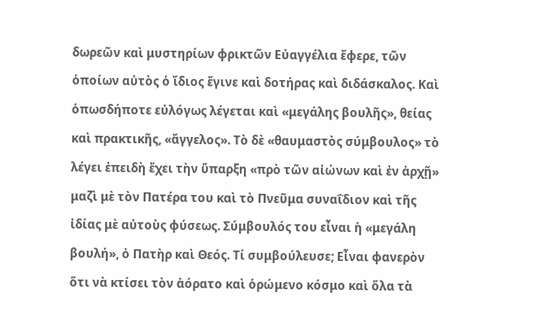δωρεῶν καὶ μυστηρίων φρικτῶν Εὐαγγέλια ἔφερε, τῶν ὁποίων αὐτὸς ὁ ἴδιος ἔγινε καὶ δοτήρας καὶ διδάσκαλος. Καὶ ὁπωσδήποτε εὐλόγως λέγεται καὶ «μεγάλης βουλῆς», θείας καὶ πρακτικῆς, «ἄγγελος». Τὸ δὲ «θαυμαστὸς σύμβουλος» τὸ λέγει ἐπειδὴ ἔχει τὴν ὕπαρξη «πρὸ τῶν αἰώνων καὶ ἐν ἀρχῇ» μαζὶ μὲ τὸν Πατέρα του καὶ τὸ Πνεῦμα συναΐδιον καὶ τῆς ἰδίας μὲ αὐτοὺς φύσεως. Σύμβουλός του εἶναι ἡ «μεγάλη βουλή», ὁ Πατὴρ καὶ Θεός. Τί συμβούλευσε; Εἶναι φανερὸν ὅτι νὰ κτίσει τὸν ἀόρατο καὶ ὁρώμενο κόσμο καὶ ὅλα τὰ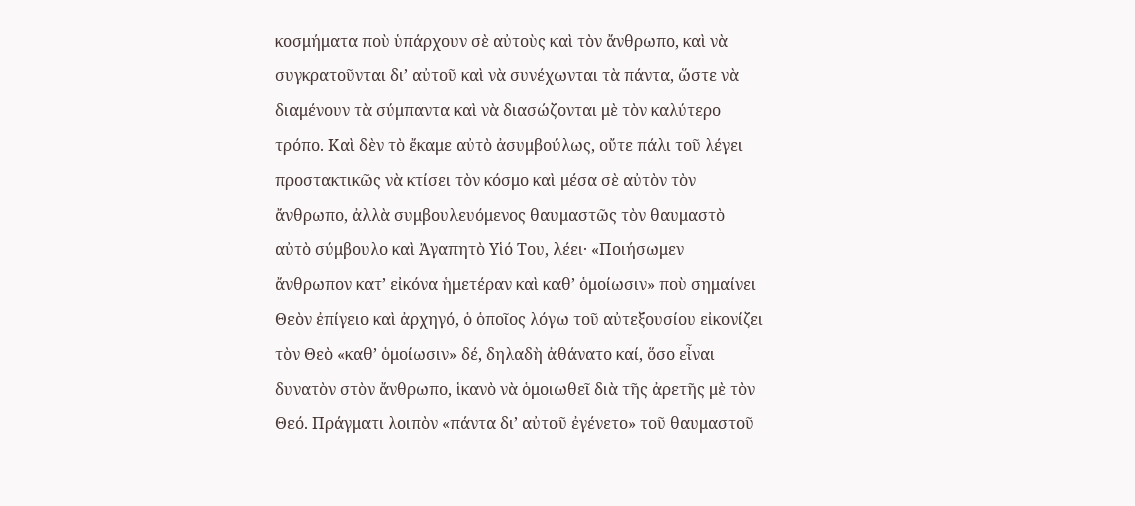κοσμήματα ποὺ ὑπάρχουν σὲ αὐτοὺς καὶ τὸν ἄνθρωπο, καὶ νὰ συγκρατοῦνται δι’ αὐτοῦ καὶ νὰ συνέχωνται τὰ πάντα, ὥστε νὰ διαμένουν τὰ σύμπαντα καὶ νὰ διασώζονται μὲ τὸν καλύτερο τρόπο. Καὶ δὲν τὸ ἔκαμε αὐτὸ ἀσυμβούλως, οὔτε πάλι τοῦ λέγει προστακτικῶς νὰ κτίσει τὸν κόσμο καὶ μέσα σὲ αὐτὸν τὸν ἄνθρωπο, ἀλλὰ συμβουλευόμενος θαυμαστῶς τὸν θαυμαστὸ αὐτὸ σύμβουλο καὶ Ἀγαπητὸ Υἱό Του, λέει· «Ποιήσωμεν ἄνθρωπον κατ’ εἰκόνα ἡμετέραν καὶ καθ’ ὁμοίωσιν» ποὺ σημαίνει Θεὸν ἐπίγειο καὶ ἀρχηγό, ὁ ὁποῖος λόγω τοῦ αὐτεξουσίου εἰκονίζει τὸν Θεὸ «καθ’ ὁμοίωσιν» δέ, δηλαδὴ ἀθάνατο καί, ὅσο εἶναι δυνατὸν στὸν ἄνθρωπο, ἱκανὸ νὰ ὁμοιωθεῖ διὰ τῆς ἀρετῆς μὲ τὸν Θεό. Πράγματι λοιπὸν «πάντα δι’ αὐτοῦ ἐγένετο» τοῦ θαυμαστοῦ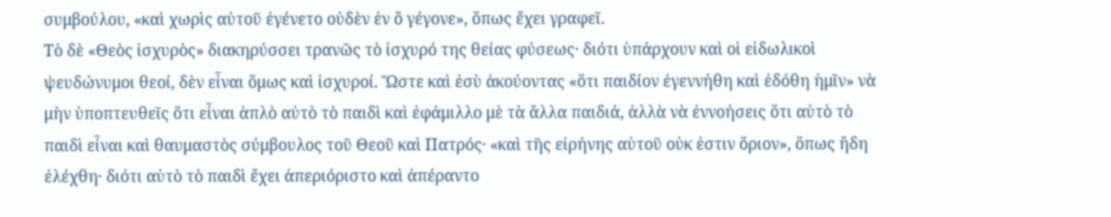συμβούλου, «καὶ χωρὶς αὐτοῦ ἐγένετο οὐδὲν ἐν ὃ γέγονε», ὅπως ἔχει γραφεῖ.
Τὸ δὲ «Θεὸς ἰσχυρὸς» διακηρύσσει τρανῶς τὸ ἰσχυρό της θείας φύσεως· διότι ὑπάρχουν καὶ οἱ εἰδωλικοὶ ψευδώνυμοι θεοί, δὲν εἶναι ὅμως καὶ ἰσχυροί. Ὥστε καὶ ἐσὺ ἀκούοντας «ὅτι παιδίον ἐγεννήθη καὶ ἐδόθη ἡμῖν» νὰ μὴν ὑποπτευθεῖς ὅτι εἶναι ἁπλὸ αὐτὸ τὸ παιδὶ καὶ ἐφάμιλλο μὲ τὰ ἄλλα παιδιά, ἀλλὰ νὰ ἐννοήσεις ὅτι αὐτὸ τὸ παιδὶ εἶναι καὶ θαυμαστὸς σύμβουλος τοῦ Θεοῦ καὶ Πατρός· «καὶ τῆς εἰρήνης αὐτοῦ οὐκ ἐστιν ὅριον», ὅπως ἤδη ἐλέχθη· διότι αὐτὸ τὸ παιδὶ ἔχει ἀπεριόριστο καὶ ἀπέραντο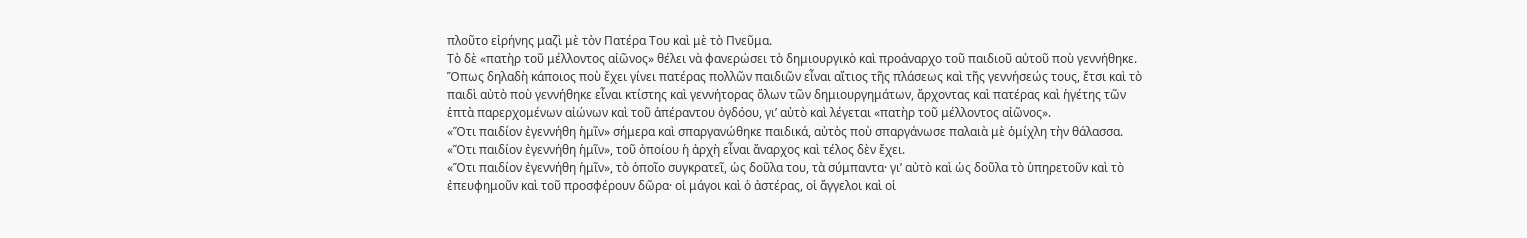πλοῦτο εἰρήνης μαζὶ μὲ τὸν Πατέρα Του καὶ μὲ τὸ Πνεῦμα.
Τὸ δὲ «πατὴρ τοῦ μέλλοντος αἰῶνος» θέλει νὰ φανερώσει τὸ δημιουργικὸ καὶ προάναρχο τοῦ παιδιοῦ αὐτοῦ ποὺ γεννήθηκε. Ὅπως δηλαδὴ κάποιος ποὺ ἔχει γίνει πατέρας πολλῶν παιδιῶν εἶναι αἴτιος τῆς πλάσεως καὶ τῆς γεννήσεώς τους, ἔτσι καὶ τὸ παιδὶ αὐτὸ ποὺ γεννήθηκε εἶναι κτίστης καὶ γεννήτορας ὅλων τῶν δημιουργημάτων, ἄρχοντας καὶ πατέρας καὶ ἡγέτης τῶν ἑπτὰ παρερχομένων αἰώνων καὶ τοῦ ἀπέραντου ὀγδόου, γι’ αὐτὸ καὶ λέγεται «πατὴρ τοῦ μέλλοντος αἰῶνος».
«Ὅτι παιδίον ἐγεννήθη ἡμῖν» σήμερα καὶ σπαργανώθηκε παιδικά, αὐτὸς ποὺ σπαργάνωσε παλαιὰ μὲ ὁμίχλη τὴν θάλασσα. «Ὅτι παιδίον ἐγεννήθη ἡμῖν», τοῦ ὁποίου ἡ ἀρχὴ εἶναι ἄναρχος καὶ τέλος δὲν ἔχει.
«Ὅτι παιδίον ἐγεννήθη ἡμῖν», τὸ ὁποῖο συγκρατεῖ, ὡς δοῦλα του, τὰ σύμπαντα· γι’ αὐτὸ καὶ ὡς δοῦλα τὸ ὑπηρετοῦν καὶ τὸ ἐπευφημοῦν καὶ τοῦ προσφέρουν δῶρα· οἱ μάγοι καὶ ὁ ἀστέρας, οἱ ἄγγελοι καὶ οἱ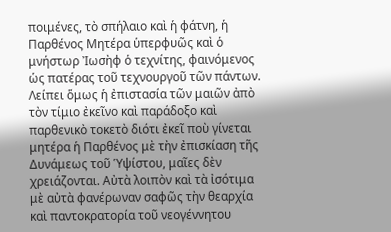ποιμένες, τὸ σπήλαιο καὶ ἡ φάτνη, ἡ Παρθένος Μητέρα ὑπερφυῶς καὶ ὁ μνήστωρ Ἰωσὴφ ὁ τεχνίτης, φαινόμενος ὡς πατέρας τοῦ τεχνουργοῦ τῶν πάντων.
Λείπει ὅμως ἡ ἐπιστασία τῶν μαιῶν ἀπὸ τὸν τίμιο ἐκεῖνο καὶ παράδοξο καὶ παρθενικὸ τοκετὸ διότι ἐκεῖ ποὺ γίνεται μητέρα ἡ Παρθένος μὲ τὴν ἐπισκίαση τῆς Δυνάμεως τοῦ Ὑψίστου, μαῖες δὲν χρειάζονται. Αὐτὰ λοιπὸν καὶ τὰ ἰσότιμα μὲ αὐτὰ φανέρωναν σαφῶς τὴν θεαρχία καὶ παντοκρατορία τοῦ νεογέννητου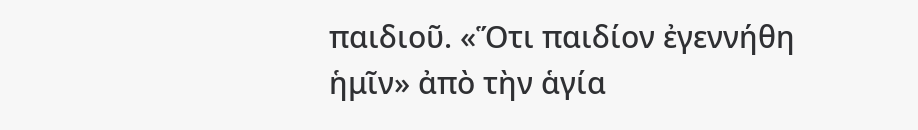παιδιοῦ. «Ὅτι παιδίον ἐγεννήθη ἡμῖν» ἀπὸ τὴν ἁγία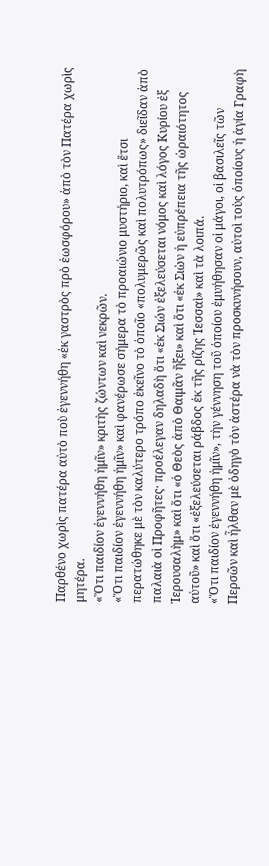Παρθένο χωρὶς πατέρα αὐτὸ ποὺ ἐγεννήθη «ἐκ γαστρὸς πρὸ ἑωσφόρου» ἀπὸ τὸν Πατέρα χωρὶς μητέρα.
«Ὅτι παιδίον ἐγεννήθη ἡμῖν» κριτὴς ζώντων καὶ νεκρῶν.
«Ὅτι παιδίον ἐγεννήθη ἡμῖν» καὶ φανέρωσε σήμερα τὸ προαιώνιο μυστήριο, καὶ ἔτσι περατώθηκε μὲ τὸν καλύτερο τρόπο ἐκεῖνο τὸ ὁποῖο «πολυμερῶς καὶ πολυτρόπως» διεῖδαν ἀπὸ παλαιὰ οἱ Προφῆτες· προέλεγαν δηλαδὴ ὅτι «ἐκ Σιών ἐξελεύσεται νόμος καὶ λόγος Κυρίου ἐξ Ἱερουσαλὴμ» καὶ ὅτι «ὁ Θεὸς ἀπὸ Θαιμᾶν ἤξει» καὶ ὅτι «ἐκ Σιὼν ἡ εὐπρέπεια τῆς ὡραιότητος αὐτοῦ» καὶ ὅτι «ἐξελεύσεται ράβδος ἐκ τῆς ρίζης Ἰεσσαὶ» καὶ τὰ λοιπά.
«Ὅτι παιδίον ἐγεννήθη ἡμῖν», τὴν γέννηση τοῦ ὁποίου ἐμυήθησαν οἱ μάγοι, οἱ βασιλεῖς τῶν Περσῶν καὶ ἦλθαν μὲ ὁδηγὸ τὸν ἀστέρα νὰ τὸν προσκυνήσουν, αὐτοὶ τοὺς ὁποίους ἡ ἁγία Γραφὴ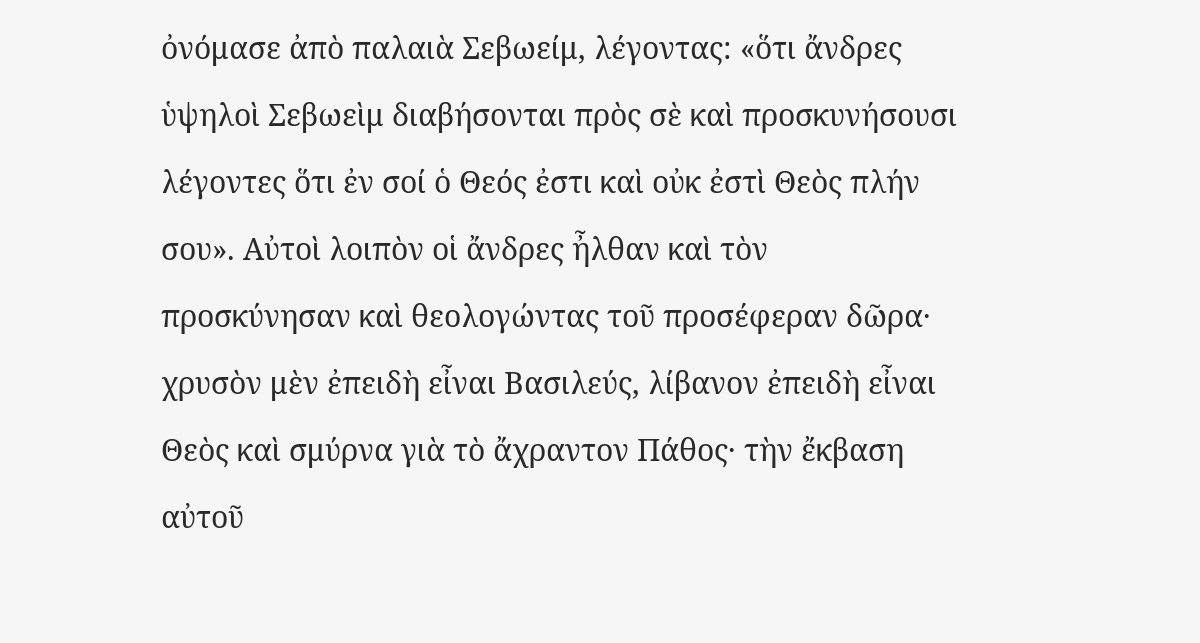ὀνόμασε ἀπὸ παλαιὰ Σεβωείμ, λέγοντας: «ὅτι ἄνδρες ὑψηλοὶ Σεβωεὶμ διαβήσονται πρὸς σὲ καὶ προσκυνήσουσι λέγοντες ὅτι ἐν σοί ὁ Θεός ἐστι καὶ οὐκ ἐστὶ Θεὸς πλήν σου». Αὐτοὶ λοιπὸν οἱ ἄνδρες ἦλθαν καὶ τὸν προσκύνησαν καὶ θεολογώντας τοῦ προσέφεραν δῶρα· χρυσὸν μὲν ἐπειδὴ εἶναι Βασιλεύς, λίβανον ἐπειδὴ εἶναι Θεὸς καὶ σμύρνα γιὰ τὸ ἄχραντον Πάθος· τὴν ἔκβαση αὐτοῦ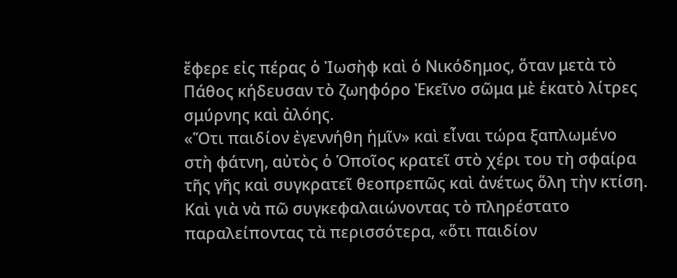ἔφερε εἰς πέρας ὁ Ἰωσὴφ καὶ ὁ Νικόδημος, ὅταν μετὰ τὸ Πάθος κήδευσαν τὸ ζωηφόρο Ἐκεῖνο σῶμα μὲ ἑκατὸ λίτρες σμύρνης καὶ ἀλόης.
«Ὅτι παιδίον ἐγεννήθη ἡμῖν» καὶ εἶναι τώρα ξαπλωμένο στὴ φάτνη, αὐτὸς ὁ Ὁποῖος κρατεῖ στὸ χέρι του τὴ σφαίρα τῆς γῆς καὶ συγκρατεῖ θεοπρεπῶς καὶ ἀνέτως ὅλη τὴν κτίση.
Καὶ γιὰ νὰ πῶ συγκεφαλαιώνοντας τὸ πληρέστατο παραλείποντας τὰ περισσότερα, «ὅτι παιδίον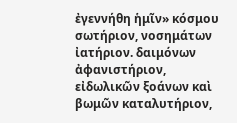ἐγεννήθη ἡμῖν» κόσμου σωτήριον, νοσημάτων ἰατήριον. δαιμόνων ἀφανιστήριον, εἰδωλικῶν ξοάνων καὶ βωμῶν καταλυτήριον,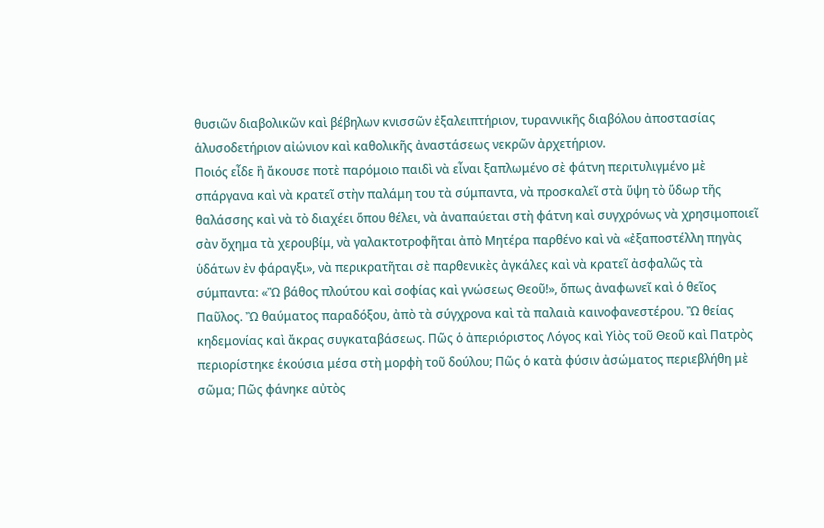θυσιῶν διαβολικῶν καὶ βέβηλων κνισσῶν ἐξαλειπτήριον, τυραννικῆς διαβόλου ἀποστασίας ἁλυσοδετήριον αἰώνιον καὶ καθολικῆς ἀναστάσεως νεκρῶν ἀρχετήριον.
Ποιός εἶδε ἢ ἄκουσε ποτὲ παρόμοιο παιδὶ νὰ εἶναι ξαπλωμένο σὲ φάτνη περιτυλιγμένο μὲ σπάργανα καὶ νὰ κρατεῖ στὴν παλάμη του τὰ σύμπαντα, νὰ προσκαλεῖ στὰ ὕψη τὸ ὕδωρ τῆς θαλάσσης καὶ νὰ τὸ διαχέει ὅπου θέλει, νὰ ἀναπαύεται στὴ φάτνη καὶ συγχρόνως νὰ χρησιμοποιεῖ σὰν ὄχημα τὰ χερουβίμ, νὰ γαλακτοτροφῆται ἀπὸ Μητέρα παρθένο καὶ νὰ «ἐξαποστέλλη πηγὰς ὑδάτων ἐν φάραγξι», νὰ περικρατῆται σὲ παρθενικὲς ἀγκάλες καὶ νὰ κρατεῖ ἀσφαλῶς τὰ σύμπαντα: «Ὢ βάθος πλούτου καὶ σοφίας καὶ γνώσεως Θεοῦ!», ὅπως ἀναφωνεῖ καὶ ὁ θεῖος Παῦλος. Ὢ θαύματος παραδόξου, ἀπὸ τὰ σύγχρονα καὶ τὰ παλαιὰ καινοφανεστέρου. Ὢ θείας κηδεμονίας καὶ ἄκρας συγκαταβάσεως. Πῶς ὁ ἀπεριόριστος Λόγος καὶ Υἱὸς τοῦ Θεοῦ καὶ Πατρὸς περιορίστηκε ἑκούσια μέσα στὴ μορφὴ τοῦ δούλου; Πῶς ὁ κατὰ φύσιν ἀσώματος περιεβλήθη μὲ σῶμα; Πῶς φάνηκε αὐτὸς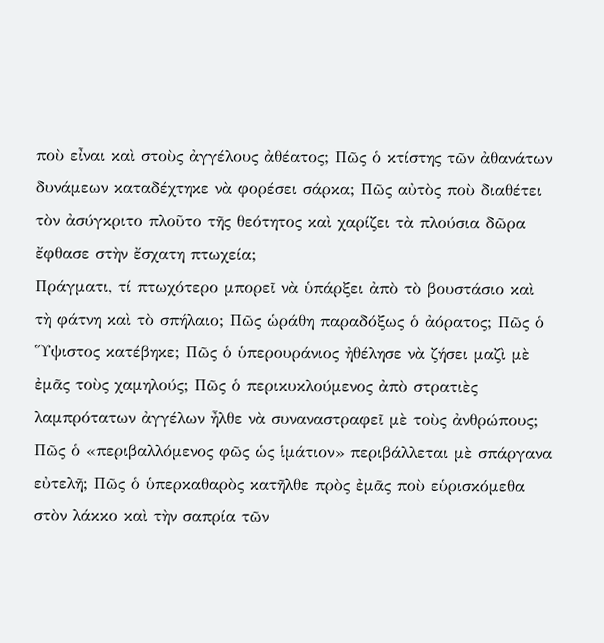ποὺ εἶναι καὶ στοὺς ἀγγέλους ἀθέατος; Πῶς ὁ κτίστης τῶν ἀθανάτων δυνάμεων καταδέχτηκε νὰ φορέσει σάρκα; Πῶς αὐτὸς ποὺ διαθέτει τὸν ἀσύγκριτο πλοῦτο τῆς θεότητος καὶ χαρίζει τὰ πλούσια δῶρα ἔφθασε στὴν ἔσχατη πτωχεία;
Πράγματι, τί πτωχότερο μπορεῖ νὰ ὑπάρξει ἀπὸ τὸ βουστάσιο καὶ τὴ φάτνη καὶ τὸ σπήλαιο; Πῶς ὡράθη παραδόξως ὁ ἀόρατος; Πῶς ὁ Ὕψιστος κατέβηκε; Πῶς ὁ ὑπερουράνιος ἠθέλησε νὰ ζήσει μαζὶ μὲ ἐμᾶς τοὺς χαμηλούς; Πῶς ὁ περικυκλούμενος ἀπὸ στρατιὲς λαμπρότατων ἀγγέλων ἦλθε νὰ συναναστραφεῖ μὲ τοὺς ἀνθρώπους; Πῶς ὁ «περιβαλλόμενος φῶς ὡς ἱμάτιον» περιβάλλεται μὲ σπάργανα εὐτελῆ; Πῶς ὁ ὑπερκαθαρὸς κατῆλθε πρὸς ἐμᾶς ποὺ εὑρισκόμεθα στὸν λάκκο καὶ τὴν σαπρία τῶν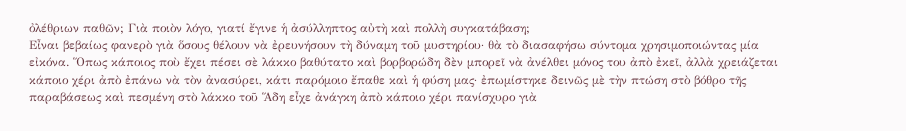ὀλέθριων παθῶν; Γιὰ ποιὸν λόγο, γιατί ἔγινε ἡ ἀσύλληπτος αὐτὴ καὶ πολλὴ συγκατάβαση;
Εἶναι βεβαίως φανερὸ γιὰ ὅσους θέλουν νὰ ἐρευνήσουν τὴ δύναμη τοῦ μυστηρίου· θὰ τὸ διασαφήσω σύντομα χρησιμοποιώντας μία εἰκόνα. Ὅπως κάποιος ποὺ ἔχει πέσει σὲ λάκκο βαθύτατο καὶ βορβορώδη δὲν μπορεῖ νὰ ἀνέλθει μόνος του ἀπὸ ἐκεῖ, ἀλλὰ χρειάζεται κάποιο χέρι ἀπὸ ἐπάνω νὰ τὸν ἀνασύρει, κάτι παρόμοιο ἔπαθε καὶ ἡ φύση μας· ἐπωμίστηκε δεινῶς μὲ τὴν πτώση στὸ βόθρο τῆς παραβάσεως καὶ πεσμένη στὸ λάκκο τοῦ Ἅδη εἶχε ἀνάγκη ἀπὸ κάποιο χέρι πανίσχυρο γιὰ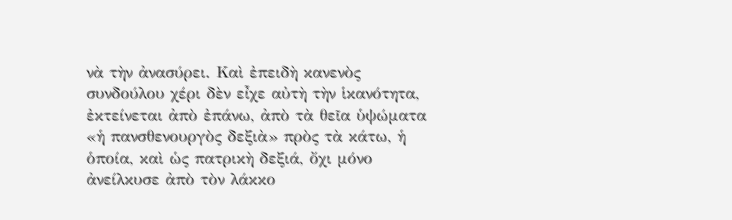νὰ τὴν ἀνασύρει. Καὶ ἐπειδὴ κανενὸς συνδούλου χέρι δὲν εἶχε αὐτὴ τὴν ἱκανότητα, ἐκτείνεται ἀπὸ ἐπάνω, ἀπὸ τὰ θεῖα ὑψώματα «ἡ πανσθενουργὸς δεξιὰ» πρὸς τὰ κάτω, ἡ ὁποία, καὶ ὡς πατρικὴ δεξιά, ὄχι μόνο ἀνείλκυσε ἀπὸ τὸν λάκκο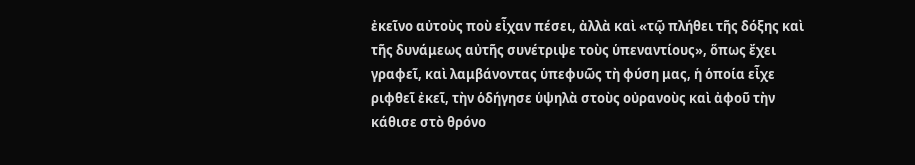ἐκεῖνο αὐτοὺς ποὺ εἶχαν πέσει, ἀλλὰ καὶ «τῷ πλήθει τῆς δόξης καὶ τῆς δυνάμεως αὐτῆς συνέτριψε τοὺς ὑπεναντίους», ὅπως ἔχει γραφεῖ, καὶ λαμβάνοντας ὑπεφυῶς τὴ φύση μας, ἡ ὁποία εἶχε ριφθεῖ ἐκεῖ, τὴν ὁδήγησε ὑψηλὰ στοὺς οὐρανοὺς καὶ ἀφοῦ τὴν κάθισε στὸ θρόνο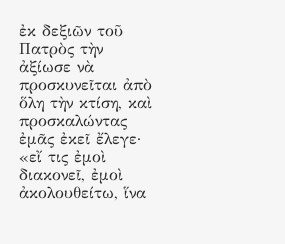ἐκ δεξιῶν τοῦ Πατρὸς τὴν ἀξίωσε νὰ προσκυνεῖται ἀπὸ ὅλη τὴν κτίση, καὶ προσκαλώντας ἐμᾶς ἐκεῖ ἔλεγε· «εἴ τις ἐμοὶ διακονεῖ, ἐμοὶ ἀκολουθείτω, ἵνα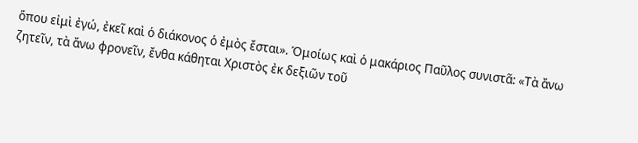ὅπου εἰμὶ ἐγώ, ἐκεῖ καὶ ὁ διάκονος ὁ ἐμὸς ἔσται». Ὁμοίως καὶ ὁ μακάριος Παῦλος συνιστᾶ: «Τὰ ἄνω ζητεῖν, τὰ ἄνω φρονεῖν, ἔνθα κάθηται Χριστὸς ἐκ δεξιῶν τοῦ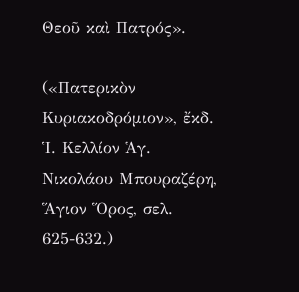Θεοῦ καὶ Πατρός».

(«Πατερικὸν Κυριακοδρόμιον», ἔκδ. Ἱ. Κελλίον Ἁγ. Νικολάου Μπουραζέρη,
Ἅγιον Ὅρος, σελ. 625-632.)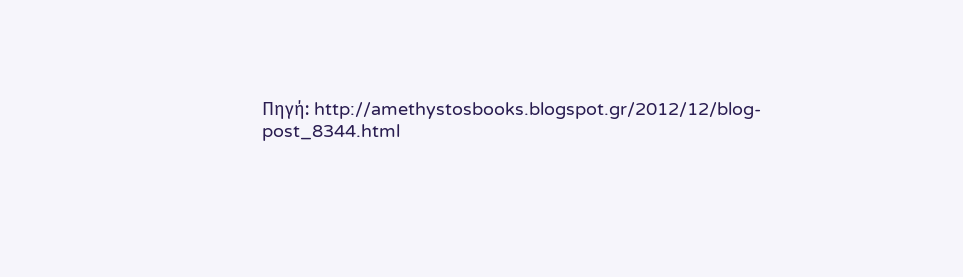Πηγή: http://amethystosbooks.blogspot.gr/2012/12/blog-post_8344.html